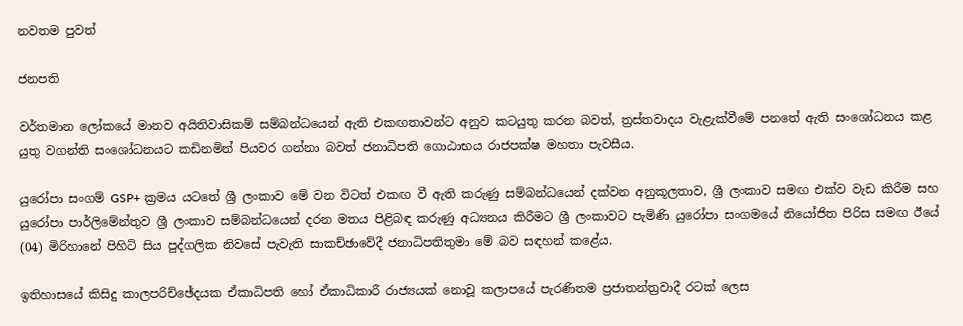නවතම පුවත්

ජනපති

වර්තමාන ලෝකයේ මානව අයිතිවාසිකම් සම්බන්ධයෙන් ඇති එකඟතාවන්ට අනුව කටයුතු කරන බවත්, ත්‍රස්තවාදය වැළැක්වීමේ පනතේ ඇති සංශෝධනය කළ යුතු වගන්ති සංශෝධනයට කඩිනමින් පියවර ගන්නා බවත් ජනාධිපති ගොඨාභය රාජපක්ෂ මහතා පැවසීය.

යුරෝපා සංගම් GSP+ ක්‍රමය යටතේ ශ්‍රී ලංකාව මේ වන විටත් එකඟ වී ඇති කරුණු සම්බන්ධයෙන් දක්වන අනුකූලතාව, ශ්‍රී ලංකාව සමඟ එක්ව වැඩ කිරීම සහ යුරෝපා පාර්ලිමේන්තුව ශ්‍රී ලංකාව සම්බන්ධයෙන් දරන මතය පිළිබඳ කරුණු අධ්‍යනය කිරීමට ශ්‍රී ලංකාවට පැමිණි යුරෝපා සංගමයේ නියෝජිත පිරිස සමඟ ඊයේ (04) මිරිහානේ පිහිටි සිය පුද්ගලික නිවසේ පැවැති සාකච්ඡාවේදී ජනාධිපතිතුමා මේ බව සඳහන් කළේය.

ඉතිහාසයේ කිසිදු කාලපරිච්ඡේදයක ඒකාධිපති හෝ ඒකාධිකාරී රාජ්‍යයක් නොවූ කලාපයේ පැරණිතම ප්‍රජාතන්ත්‍රවාදී රටක් ලෙස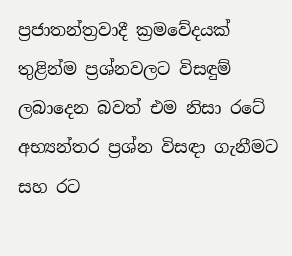ප්‍රජාතන්ත්‍රවාදී ක්‍රමවේදයක් තුළින්ම ප්‍රශ්නවලට විසඳුම් ලබාදෙන බවත් එම නිසා රටේ අභ්‍යන්තර ප්‍රශ්න විසඳා ගැනීමට සහ රට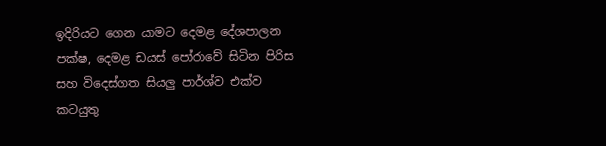ඉදිරියට ගෙන යාමට දෙමළ දේශපාලන පක්ෂ, දෙමළ ඩයස් පෝරාවේ සිටින පිරිස සහ විදෙස්ගත සියලු පාර්ශ්ව එක්ව කටයුතු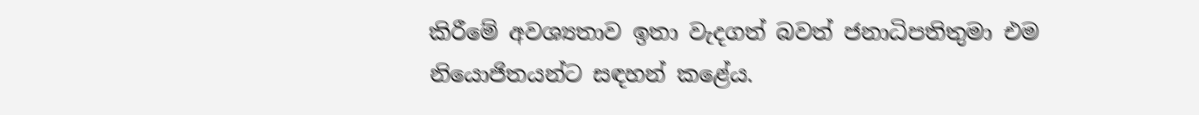කිරීමේ අවශ්‍යතාව ඉතා වැදගත් බවත් ජනාධිපතිතුමා එම නියොජිතයන්ට සඳහන් කළේය.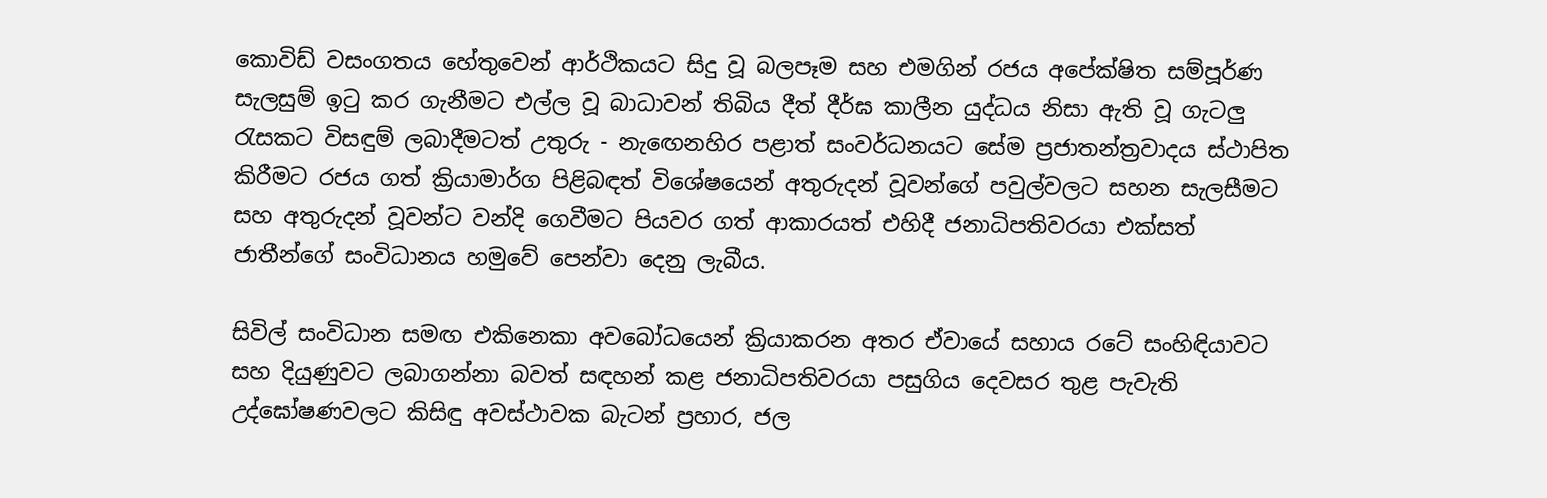කොවිඩ් වසංගතය හේතුවෙන් ආර්ථිකයට සිදු වූ බලපෑම සහ එමගින් රජය අපේක්ෂිත සම්පූර්ණ සැලසුම් ඉටු කර ගැනීමට එල්ල වූ බාධාවන් තිබිය දීත් දීර්ඝ කාලීන යුද්ධය නිසා ඇති වූ ගැටලු රැසකට විසඳුම් ලබාදීමටත් උතුරු - නැඟෙනහිර පළාත් සංවර්ධනයට සේම ප්‍රජාතන්ත්‍රවාදය ස්ථාපිත කිරීමට රජය ගත් ක්‍රියාමාර්ග පිළිබඳත් විශේෂයෙන් අතුරුදන් වූවන්ගේ පවුල්වලට සහන සැලසීමට සහ අතුරුදන් වූවන්ට වන්දි ගෙවීමට පියවර ගත් ආකාරයත් එහිදී ජනාධිපතිවරයා එක්සත් ජාතීන්ගේ සංවිධානය හමුවේ පෙන්වා දෙනු ලැබීය.

සිවිල් සංවිධාන සමඟ එකිනෙකා අවබෝධයෙන් ක්‍රියාකරන අතර ඒවායේ සහාය රටේ සංහිඳියාවට සහ දියුණුවට ලබාගන්නා බවත් සඳහන් කළ ජනාධිපතිවරයා පසුගිය දෙවසර තුළ පැවැති උද්ඝෝෂණවලට කිසිඳු අවස්ථාවක බැටන් ප්‍රහාර, ජල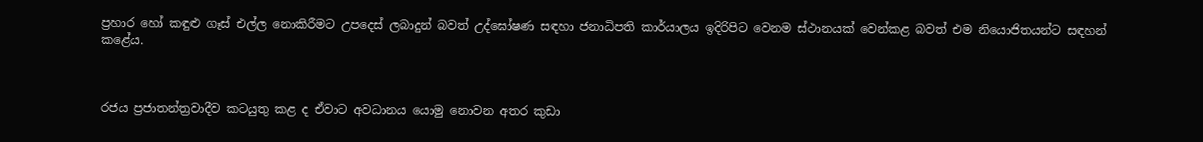ප්‍රහාර හෝ කඳුළු ගෑස් එල්ල නොකිරීමට උපදෙස් ලබාදුන් බවත් උද්ඝෝෂණ සඳහා ජනාධිපති කාර්යාලය ඉදිරිපිට වෙනම ස්ථානයක් වෙන්කළ බවත් එම නියොජිතයන්ට සඳහන් කළේය.



රජය ප්‍රජාතන්ත්‍රවාදීව කටයුතු කළ ද ඒවාට අවධානය යොමු නොවන අතර කුඩා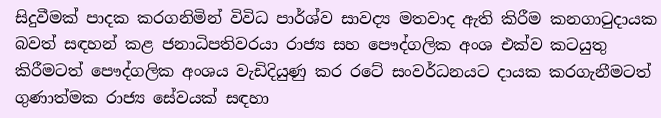සිදුවීමක් පාදක කරගනිමින් විවිධ පාර්ශ්ව සාවද්‍ය මතවාද ඇති කිරීම කනගාටුදායක බවත් සඳහන් කළ ජනාධිපතිවරයා රාජ්‍ය සහ පෞද්ගලික අංශ එක්ව කටයුතු කිරීමටත් පෞද්ගලික අංශය වැඩිදියුණු කර රටේ සංවර්ධනයට දායක කරගැනීමටත් ගුණාත්මක රාජ්‍ය සේවයක් සඳහා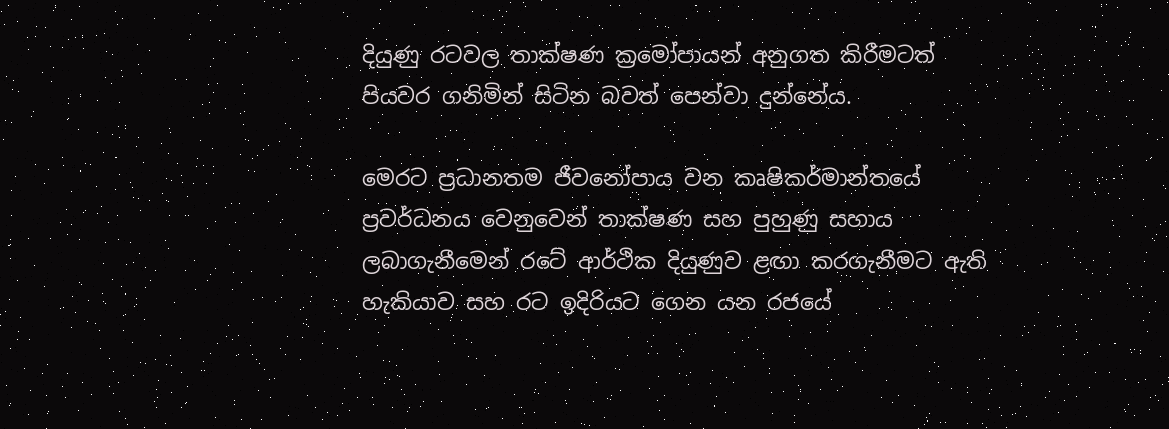දියුණු රටවල තාක්ෂණ ක්‍රමෝපායන් අනුගත කිරීමටත් පියවර ගනිමින් සිටින බවත් පෙන්වා දුන්නේය.

මෙරට ප්‍රධානතම ජීවනෝපාය වන කෘෂිකර්මාන්තයේ ප්‍රවර්ධනය වෙනුවෙන් තාක්ෂණ සහ පුහුණු සහාය ලබාගැනීමෙන් රටේ ආර්ථික දියුණුව ළඟා කරගැනීමට ඇති හැකියාව සහ රට ඉදිරියට ගෙන යන රජයේ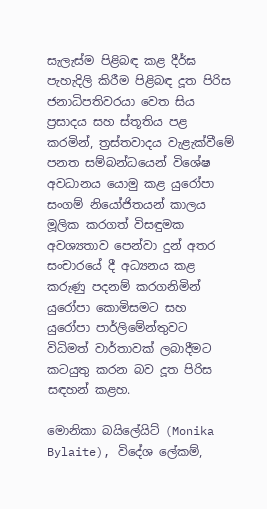සැලැස්ම පිළිබඳ කළ දීර්ඝ පැහැදිලි කිරීම පිළිබඳ දූත පිරිස ජනාධිපතිවරයා වෙත සිය ප්‍රසාදය සහ ස්තූතිය පළ කරමින්, ත්‍රස්තවාදය වැළැක්වීමේ පනත සම්බන්ධයෙන් විශේෂ අවධානය යොමු කළ යුරෝපා සංගම් නියෝජිතයන් කාලය මූලික කරගත් විසඳුමක අවශ්‍යතාව පෙන්වා දුන් අතර සංචාරයේ දී අධ්‍යනය කළ කරුණු පදනම් කරගනිමින් යුරෝපා කොමිසමට සහ යුරෝපා පාර්ලිමේන්තුවට විධිමත් වාර්තාවක් ලබාදීමට කටයුතු කරන බව දූත පිරිස සඳහන් කළහ.

මොනිකා බයිලේයිට් (Monika Bylaite), විදේශ ලේකම්,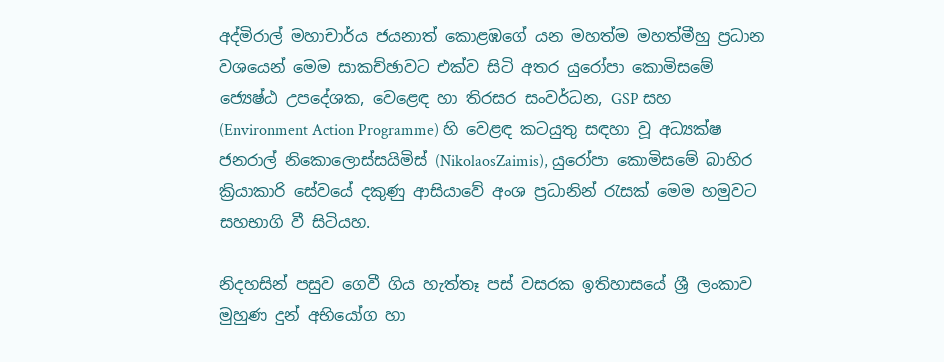අද්මිරාල් මහාචාර්ය ජයනාත් කොළඹගේ යන මහත්ම මහත්මීහු ප්‍රධාන වශයෙන් මෙම සාකච්ඡාවට එක්ව සිටි අතර යුරෝපා කොමිසමේ ජ්‍යෙෂ්ඨ උපදේශක, වෙළෙඳ හා තිරසර සංවර්ධන, GSP සහ (Environment Action Programme) හි වෙළඳ කටයුතු සඳහා වූ අධ්‍යක්ෂ ජනරාල් නිකොලොස්සයිමිස් (NikolaosZaimis), යුරෝපා කොමිසමේ බාහිර ක්‍රියාකාරි සේවයේ දකුණු ආසියාවේ අංශ ප්‍රධානින් රැසක් මෙම හමුවට සහභාගි වී සිටියහ.

නිදහසින් පසුව ගෙවී ගිය හැත්තෑ පස් වසරක ඉතිහාසයේ ශ්‍රී ලංකාව මුහුණ දුන් අභියෝග හා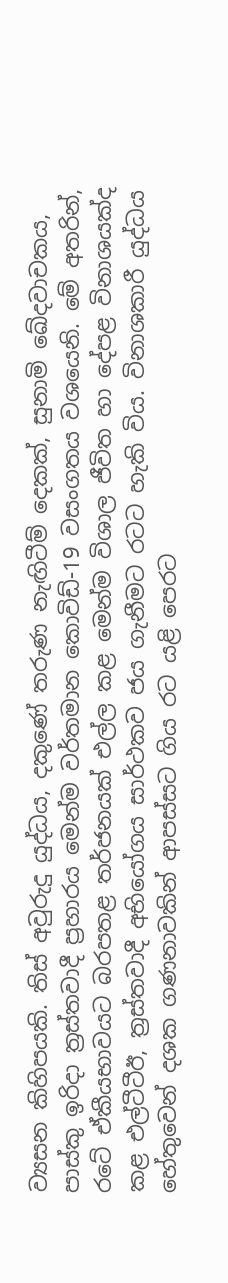ව්‍යසන කිහිපයකි. තිස් අවුරුදු යුද්ධය, දකුණේ තරුණ නැඟිටීම් දෙකක්, සුනාමි ඛේදවාචකය, පාස්කු ඉරිදා ත්‍රස්තවාදී ප්‍රහාරය මෙන්ම වර්තමාන කොවිඩ්-19 වසංගතය වශයෙනි. මේ අතරින්, රටේ ඒකීයභාවයට බරපතළ තර්ජනයක් එල්ල කළ මෙන්ම විශාල ජීවිත හා දේපළ විනාශයක්ද කළ එල්ටීටීඊ, ත්‍රස්තවාදී අභියෝගය සාර්ථකව ජය ගැනීමට රටට හැකි විය. විනාශකාරී යුද්ධය හේතුවෙන් දශක ගණනාවකින් ආපස්සට ගිය රට යළි පෙරට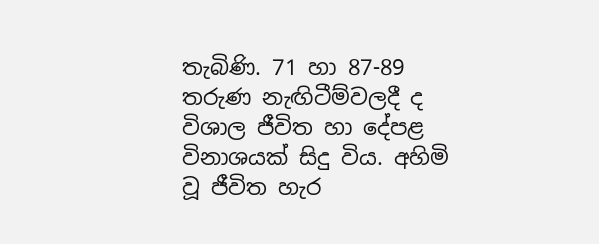තැබිණි. 71 හා 87-89 තරුණ නැඟිටීම්වලදී ද විශාල ජීවිත හා දේපළ විනාශයක් සිදු විය. අහිමි වූ ජීවිත හැර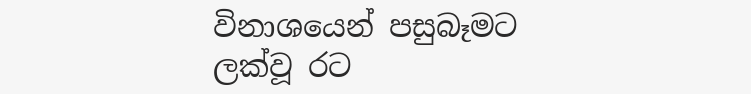විනාශයෙන් පසුබෑමට ලක්වූ රට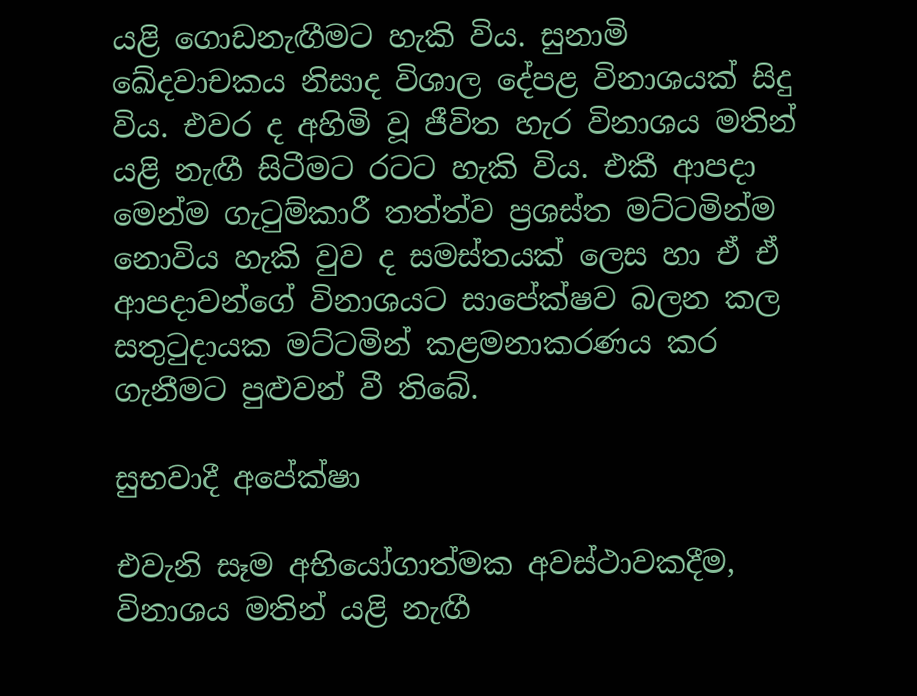යළි ගොඩනැඟීමට හැකි විය. සුනාමි ඛේදවාචකය නිසාද විශාල දේපළ විනාශයක් සිදු විය. එවර ද අහිමි වූ ජීවිත හැර විනාශය මතින් යළි නැඟී සිටීමට රටට හැකි විය. එකී ආපදා මෙන්ම ගැටුම්කාරී තත්ත්ව ප්‍රශස්ත මට්ටමින්ම නොවිය හැකි වුව ද සමස්තයක් ලෙස හා ඒ ඒ ආපදාවන්ගේ විනාශයට සාපේක්ෂව බලන කල සතුටුදායක මට්ටමින් කළමනාකරණය කර ගැනීමට පුළුවන් වී තිබේ.

සුභවාදී අපේක්ෂා

එවැනි සෑම අභියෝගාත්මක අවස්ථාවකදීම, විනාශය මතින් යළි නැඟී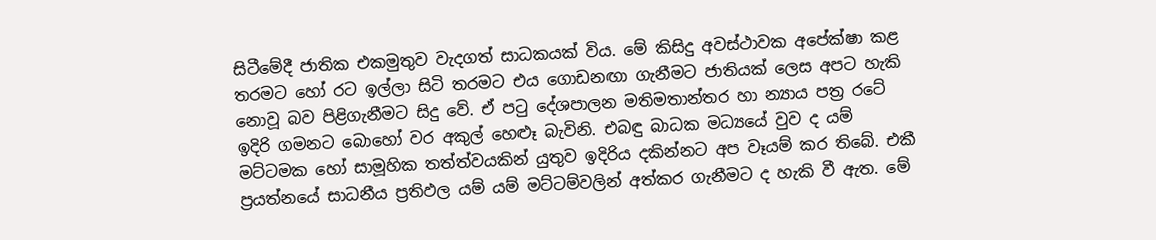සිටීමේදී ජාතික එකමුතුව වැදගත් සාධකයක් විය. මේ කිසිදු අවස්ථාවක අපේක්ෂා කළ තරමට හෝ රට ඉල්ලා සිටි තරමට එය ගොඩනඟා ගැනීමට ජාතියක් ලෙස අපට හැකි නොවූ බව පිළිගැනීමට සිදු වේ. ඒ පටු දේශපාලන මතිමතාන්තර හා න්‍යාය පත්‍ර රටේ ඉදිරි ගමනට බොහෝ වර අකුල් හෙළූ බැවිනි. එබඳු බාධක මධ්‍යයේ වුව ද යම් මට්ටමක හෝ සාමූහික තත්ත්වයකින් යුතුව ඉදිරිය දකින්නට අප වෑයම් කර තිබේ. එකී ප්‍රයත්නයේ සාධනීය ප්‍රතිඵල යම් යම් මට්ටම්වලින් අත්කර ගැනීමට ද හැකි වී ඇත. මේ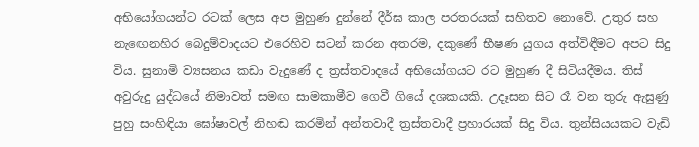අභියෝගයන්ට රටක් ලෙස අප මුහුණ දුන්නේ දීර්ඝ කාල පරතරයක් සහිතව නොවේ. උතුර සහ නැඟෙනහිර බෙදුම්වාදයට එරෙහිව සටන් කරන අතරම, දකුණේ භීෂණ යුගය අත්විඳීමට අපට සිදු විය. සුනාමි ව්‍යසනය කඩා වැදුණේ ද ත්‍රස්තවාදයේ අභියෝගයට රට මුහුණ දී සිටියදීමය. තිස් අවුරුදු යුද්ධයේ නිමාවත් සමඟ සාමකාමීව ගෙවී ගියේ දශකයකි. උදෑසන සිට රෑ වන තුරු ඇසුණු පුහු සංහිඳියා ඝෝෂාවල් නිහඬ කරමින් අන්තවාදී ත්‍රස්තවාදී ප්‍රහාරයක් සිදු විය. තුන්සියයකට වැඩි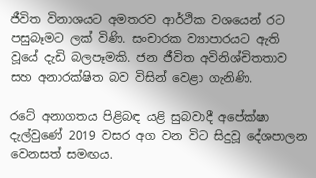ජීවිත විනාශයට අමතරව ආර්ථික වශයෙන් රට පසුබෑමට ලක් විණි. සංචාරක ව්‍යාපාරයට ඇති වූයේ දැඩි බලපෑමකි. ජන ජීවිත අවිනිශ්චිතතාව සහ අනාරක්ෂිත බව විසින් වෙළා ගැනිණි.

රටේ අනාගතය පිළිබඳ යළි සුබවාදී අපේක්ෂා දැල්වුණේ 2019 වසර අග වන විට සිදුවූ දේශපාලන වෙනසත් සමඟය.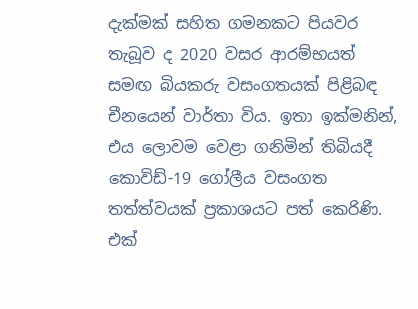දැක්මක් සහිත ගමනකට පියවර තැබූව ද 2020 වසර ආරම්භයත් සමඟ බියකරු වසංගතයක් පිළිබඳ චීනයෙන් වාර්තා විය. ඉතා ඉක්මනින්, එය ලොවම වෙළා ගනිමින් තිබියදී කොවිඩ්-19 ගෝලීය වසංගත තත්ත්වයක් ප්‍රකාශයට පත් කෙරිණි. එක්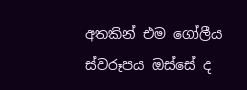අතකින් එම ගෝලීය ස්වරූපය ඔස්සේ ද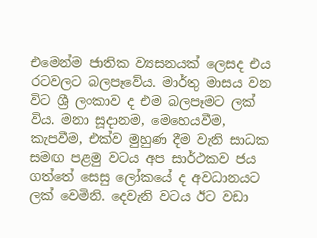එමෙන්ම ජාතික ව්‍යසනයක් ලෙසද එය රටවලට බලපෑවේය. මාර්තු මාසය වන විට ශ්‍රී ලංකාව ද එම බලපෑමට ලක් විය. මනා සූදානම, මෙහෙයවීම, කැපවීම, එක්ව මුහුණ දීම වැනි සාධක සමඟ පළමු වටය අප සාර්ථකව ජය ගත්තේ සෙසු ලෝකයේ ද අවධානයට ලක් වෙමිනි. දෙවැනි වටය ඊට වඩා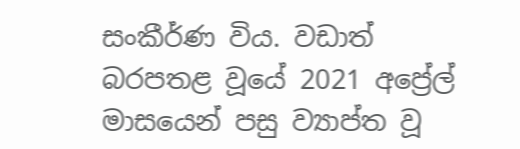සංකීර්ණ විය. වඩාත් බරපතළ වූයේ 2021 අප්‍රේල් මාසයෙන් පසු ව්‍යාප්ත වූ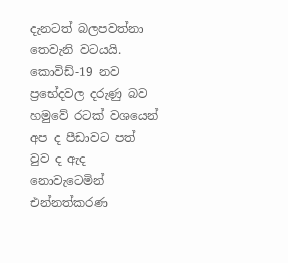දැනටත් බලපවත්නා තෙවැනි වටයයි. කොවිඩ්-19 නව ප්‍රභේදවල දරුණු බව හමුවේ රටක් වශයෙන් අප ද පීඩාවට පත් වුව ද ඇද නොවැටෙමින් එන්නත්කරණ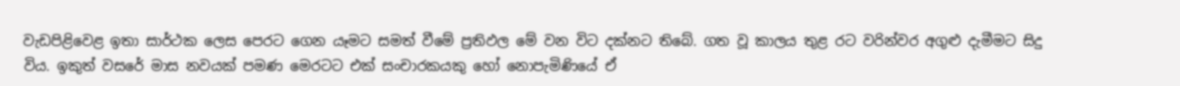වැඩපිළිවෙළ ඉතා සාර්ථක ලෙස පෙරට ගෙන යෑමට සමත් වීමේ ප්‍රතිඵල මේ වන විට දක්නට තිබේ. ගත වූ කාලය තුළ රට වරින්වර අගුළු දැමීමට සිදු විය. ඉකුත් වසරේ මාස නවයක් පමණ මෙරටට එක් සංචාරකයකු හෝ නොපැමිණියේ ඒ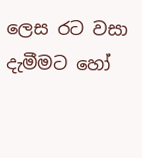ලෙස රට වසා දැමීමට හෝ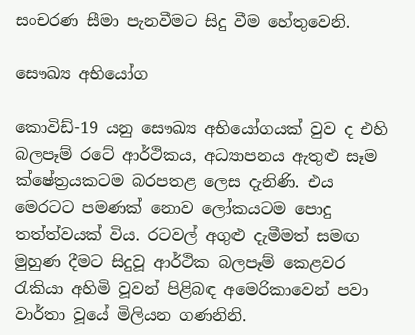සංචරණ සීමා පැනවීමට සිදු වීම හේතුවෙනි.

සෞඛ්‍ය අභියෝග

කොවිඩ්-19 යනු සෞඛ්‍ය අභියෝගයක් වුව ද එහි බලපෑම් රටේ ආර්ථිකය, අධ්‍යාපනය ඇතුළු සෑම ක්ෂේත්‍රයකටම බරපතළ ලෙස දැනිණි. එය මෙරටට පමණක් නොව ලෝකයටම පොදු තත්ත්වයක් විය. රටවල් අගුළු දැමීමත් සමඟ මුහුණ දීමට සිදුවූ ආර්ථික බලපෑම් කෙළවර රැකියා අහිමි වූවන් පිළිබඳ අමෙරිකාවෙන් පවා වාර්තා වූයේ මිලියන ගණනිනි.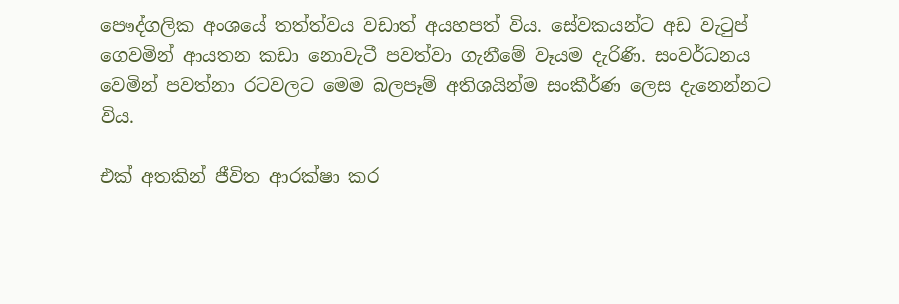පෞද්ගලික අංශයේ තත්ත්වය වඩාත් අයහපත් විය. සේවකයන්ට අඩ වැටුප් ගෙවමින් ආයතන කඩා නොවැටී පවත්වා ගැනීමේ වෑයම දැරිණි. සංවර්ධනය වෙමින් පවත්නා රටවලට මෙම බලපෑම් අතිශයින්ම සංකීර්ණ ලෙස දැනෙන්නට විය.

එක් අතකින් ජීවිත ආරක්ෂා කර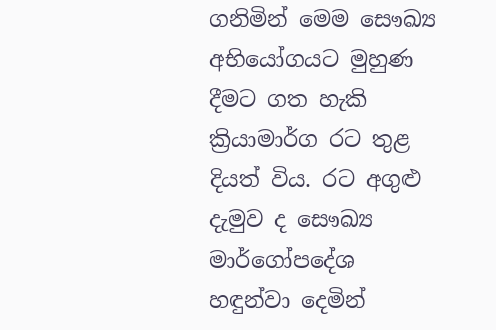ගනිමින් මෙම සෞඛ්‍ය අභියෝගයට මුහුණ දීමට ගත හැකි ක්‍රියාමාර්ග රට තුළ දියත් විය. රට අගුළු දැමුව ද සෞඛ්‍ය මාර්ගෝපදේශ හඳුන්වා දෙමින්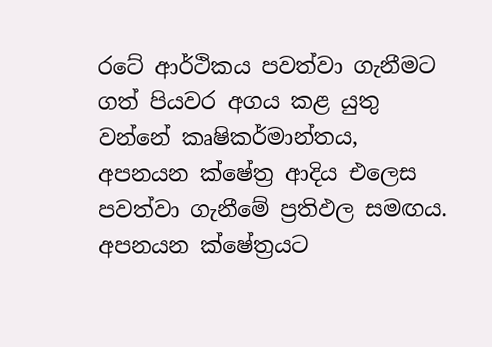රටේ ආර්ථිකය පවත්වා ගැනීමට ගත් පියවර අගය කළ යුතු වන්නේ කෘෂිකර්මාන්තය, අපනයන ක්ෂේත්‍ර ආදිය එලෙස පවත්වා ගැනීමේ ප්‍රතිඵල සමඟය. අපනයන ක්ෂේත්‍රයට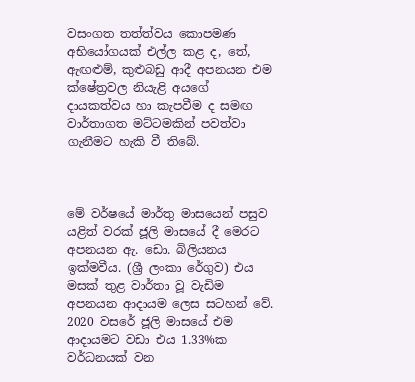වසංගත තත්ත්වය කොපමණ අභියෝගයක් එල්ල කළ ද, තේ, ඇඟළුම්, කුළුබඩු ආදී අපනයන එම ක්ෂේත්‍රවල නියැළි අයගේ දායකත්වය හා කැපවීම ද සමඟ වාර්තාගත මට්ටමකින් පවත්වා ගැනීමට හැකි වී තිබේ.



මේ වර්ෂයේ මාර්තු මාසයෙන් පසුව යළිත් වරක් ජූලි මාසයේ දී මෙරට අපනයන ඇ. ඩො. බිලියනය ඉක්මවීය. (ශ්‍රී ලංකා රේගුව) එය මසක් තුළ වාර්තා වූ වැඩිම අපනයන ආදායම ලෙස සටහන් වේ. 2020 වසරේ ජූලි මාසයේ එම ආදායමට වඩා එය 1.33%ක වර්ධනයක් වන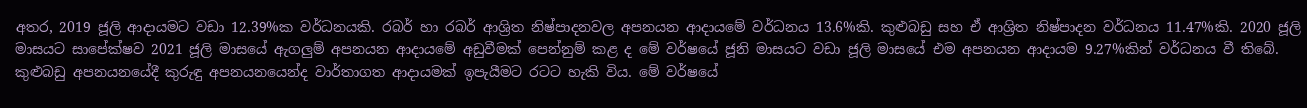අතර, 2019 ජූලි ආදායමට වඩා 12.39%ක වර්ධනයකි. රබර් හා රබර් ආශ්‍රිත නිෂ්පාදනවල අපනයන ආදායමේ වර්ධනය 13.6%කි. කුළුබඩු සහ ඒ ආශ්‍රිත නිෂ්පාදන වර්ධනය 11.47%කි. 2020 ජූලි මාසයට සාපේක්ෂව 2021 ජූලි මාසයේ ඇගලුම් අපනයන ආදායමේ අඩුවීමක් පෙන්නුම් කළ ද මේ වර්ෂයේ ජූනි මාසයට වඩා ජූලි මාසයේ එම අපනයන ආදායම 9.27%කින් වර්ධනය වී තිබේ. කුළුබඩු අපනයනයේදී කුරුඳු අපනයනයෙන්ද වාර්තාගත ආදායමක් ඉපැයීමට රටට හැකි විය. මේ වර්ෂයේ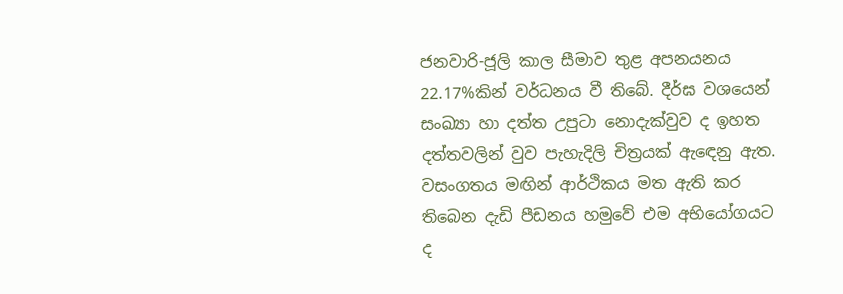ජනවාරි-ජූලි කාල සීමාව තුළ අපනයනය 22.17%කින් වර්ධනය වී තිබේ. දීර්ඝ වශයෙන් සංඛ්‍යා හා දත්ත උපුටා නොදැක්වුව ද ඉහත දත්තවලින් වුව පැහැදිලි චිත්‍රයක් ඇඳෙනු ඇත. වසංගතය මඟින් ආර්ථිකය මත ඇති කර තිබෙන දැඩි පීඩනය හමුවේ එම අභියෝගයට ද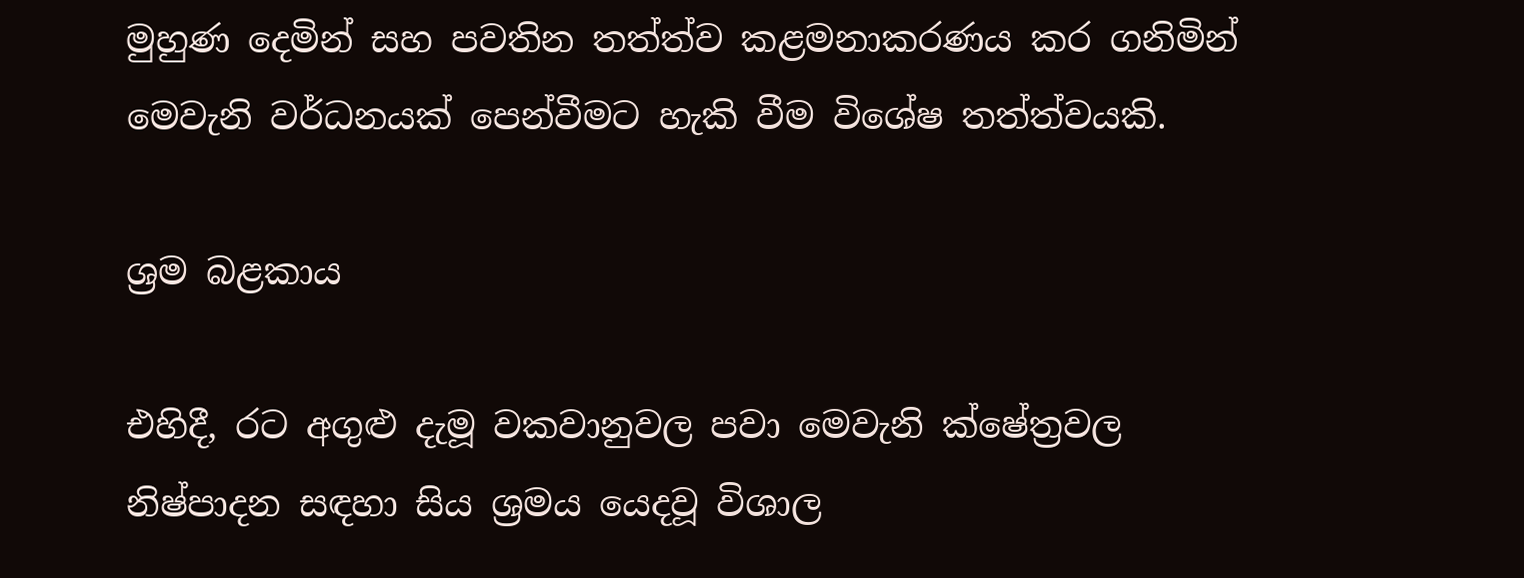මුහුණ දෙමින් සහ පවතින තත්ත්ව කළමනාකරණය කර ගනිමින් මෙවැනි වර්ධනයක් පෙන්වීමට හැකි වීම විශේෂ තත්ත්වයකි.

ශ්‍රම බළකාය

එහිදී, රට අගුළු දැමූ වකවානුවල පවා මෙවැනි ක්ෂේත්‍රවල නිෂ්පාදන සඳහා සිය ශ්‍රමය යෙදවූ විශාල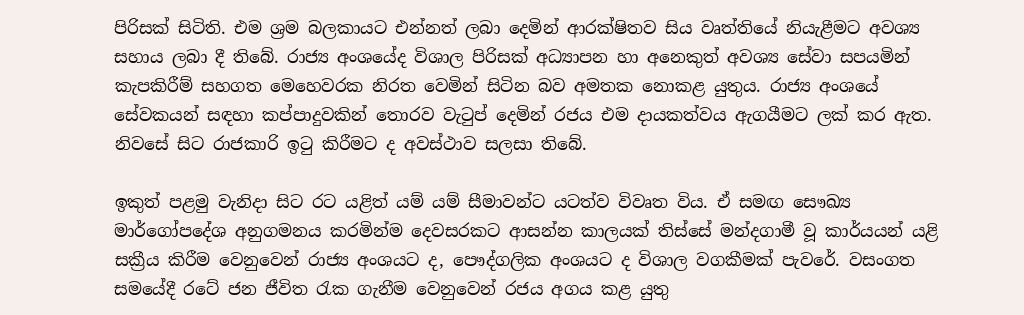පිරිසක් සිටිති. එම ශ්‍රම බලකායට එන්නත් ලබා දෙමින් ආරක්ෂිතව සිය වෘත්තියේ නියැළීමට අවශ්‍ය සහාය ලබා දී තිබේ. රාජ්‍ය අංශයේද විශාල පිරිසක් අධ්‍යාපන හා අනෙකුත් අවශ්‍ය සේවා සපයමින් කැපකිරීම් සහගත මෙහෙවරක නිරත වෙමින් සිටින බව අමතක නොකළ යුතුය. රාජ්‍ය අංශයේ සේවකයන් සඳහා කප්පාදුවකින් තොරව වැටුප් දෙමින් රජය එම දායකත්වය ඇගයීමට ලක් කර ඇත. නිවසේ සිට රාජකාරි ඉටු කිරීමට ද අවස්ථාව සලසා තිබේ.

ඉකුත් පළමු වැනිදා සිට රට යළිත් යම් යම් සීමාවන්ට යටත්ව විවෘත විය. ඒ සමඟ සෞඛ්‍ය මාර්ගෝපදේශ අනුගමනය කරමින්ම දෙවසරකට ආසන්න කාලයක් තිස්සේ මන්දගාමී වූ කාර්යයන් යළි සක්‍රීය කිරීම වෙනුවෙන් රාජ්‍ය අංශයට ද, පෞද්ගලික අංශයට ද විශාල වගකීමක් පැවරේ. වසංගත සමයේදී රටේ ජන ජීවිත රැක ගැනීම වෙනුවෙන් රජය අගය කළ යුතු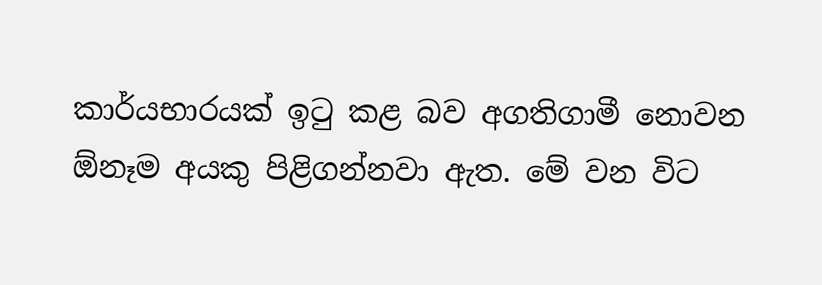කාර්යභාරයක් ඉටු කළ බව අගතිගාමී නොවන ඕනෑම අයකු පිළිගන්නවා ඇත. මේ වන විට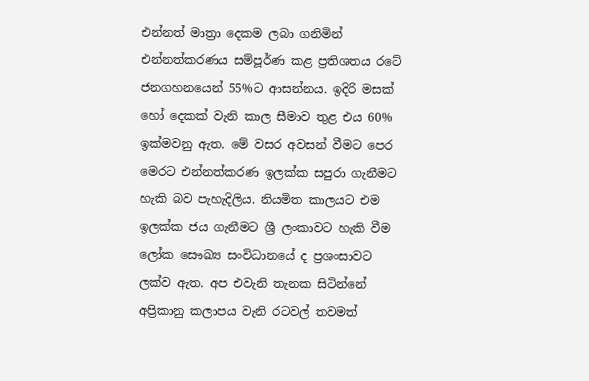එන්නත් මාත්‍රා දෙකම ලබා ගනිමින් එන්නත්කරණය සම්පූර්ණ කළ ප්‍රතිශතය රටේ ජනගහනයෙන් 55%ට ආසන්නය. ඉදිරි මසක් හෝ දෙකක් වැනි කාල සීමාව තුළ එය 60% ඉක්මවනු ඇත. මේ වසර අවසන් වීමට පෙර මෙරට එන්නත්කරණ ඉලක්ක සපුරා ගැනීමට හැකි බව පැහැදිලිය. නියමිත කාලයට එම ඉලක්ක ජය ගැනීමට ශ්‍රී ලංකාවට හැකි වීම ලෝක සෞඛ්‍ය සංවිධානයේ ද ප්‍රශංසාවට ලක්ව ඇත. අප එවැනි තැනක සිටින්නේ අප්‍රිකානු කලාපය වැනි රටවල් තවමත්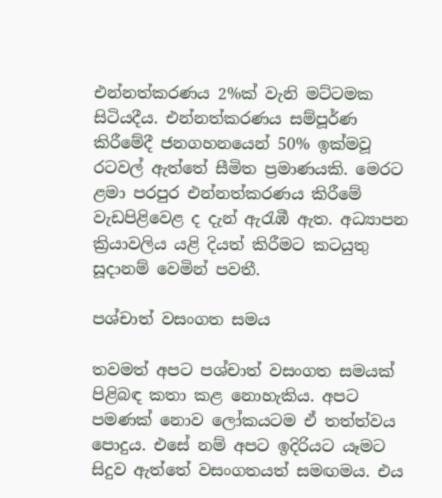එන්නත්කරණය 2%ක් වැනි මට්ටමක සිටියදීය. එන්නත්කරණය සම්පූර්ණ කිරීමේදී ජනගහනයෙන් 50% ඉක්මවූ රටවල් ඇත්තේ සීමිත ප්‍රමාණයකි. මෙරට ළමා පරපුර එන්නත්කරණය කිරීමේ වැඩපිළිවෙළ ද දැන් ඇරැඹී ඇත. අධ්‍යාපන ක්‍රියාවලිය යළි දියත් කිරීමට කටයුතු සූදානම් වෙමින් පවතී.

පශ්චාත් වසංගත සමය

තවමත් අපට පශ්චාත් වසංගත සමයක් පිළිබඳ කතා කළ නොහැකිය. අපට පමණක් නොව ලෝකයටම ඒ තත්ත්වය පොදුය. එසේ නම් අපට ඉදිරියට යෑමට සිදුව ඇත්තේ වසංගතයත් සමඟමය. එය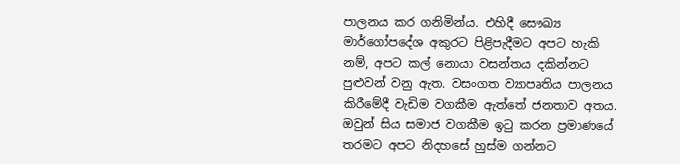පාලනය කර ගනිමින්ය. එහිදී සෞඛ්‍ය මාර්ගෝපදේශ අකුරට පිළිපැදීමට අපට හැකි නම්, අපට කල් නොයා වසන්තය දකින්නට පුළුවන් වනු ඇත. වසංගත ව්‍යාපෘතිය පාලනය කිරීමේදී වැඩිම වගකීම ඇත්තේ ජනතාව අතය. ඔවුන් සිය සමාජ වගකීම ඉටු කරන ප්‍රමාණයේ තරමට අපට නිදහසේ හුස්ම ගන්නට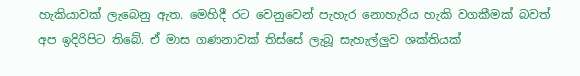හැකියාවක් ලැබෙනු ඇත. මෙහිදී රට වෙනුවෙන් පැහැර නොහැරිය හැකි වගකීමක් බවත් අප ඉදිරිපිට තිබේ. ඒ මාස ගණනාවක් තිස්සේ ලැබූ සැහැල්ලුව ශක්තියක්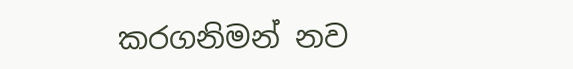කරගනිමන් නව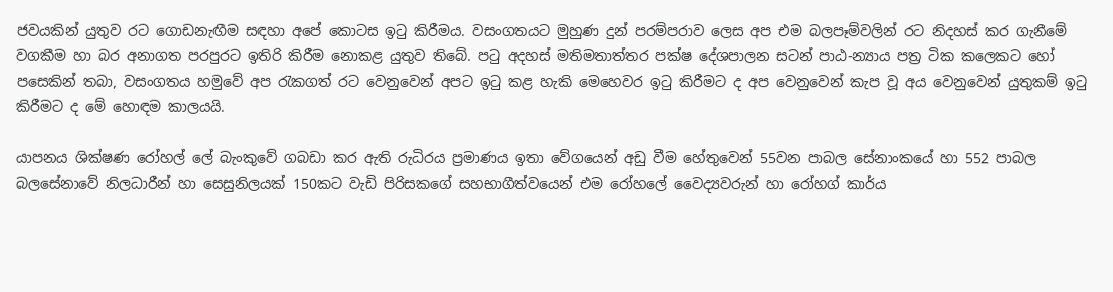ජවයකින් යුතුව රට ගොඩනැඟීම සඳහා අපේ කොටස ඉටු කිරීමය. වසංගතයට මුහුණ දුන් පරම්පරාව ලෙස අප එම බලපෑම්වලින් රට නිදහස් කර ගැනීමේ වගකීම හා බර අනාගත පරපුරට ඉතිරි කිරීම නොකළ යුතුව තිබේ. පටු අදහස් මතිමතාත්තර පක්ෂ දේශපාලන සටන් පාඨ-න්‍යාය පත්‍ර ටික කලෙකට හෝ පසෙකින් තබා, වසංගතය හමුවේ අප රැකගත් රට වෙනුවෙන් අපට ඉටු කළ හැකි මෙහෙවර ඉටු කිරීමට ද අප වෙනුවෙන් කැප වූ අය වෙනුවෙන් යුතුකම් ඉටු කිරීමට ද මේ හොඳම කාලයයි.

යාපනය ශික්ෂණ රෝහල් ලේ බැංකුවේ ගබඩා කර ඇති රුධිරය ප්‍රමාණය ඉතා වේගයෙන් අඩු වීම හේතුවෙන් 55වන පාබල සේනාංකයේ හා 552 පාබල බලසේනාවේ නිලධාරීන් හා සෙසුනිලයක් 150කට වැඩි පිරිසකගේ සහභාගීත්වයෙන් එම රෝහලේ වෛද්‍යවරුන් හා රෝහග් කාර්ය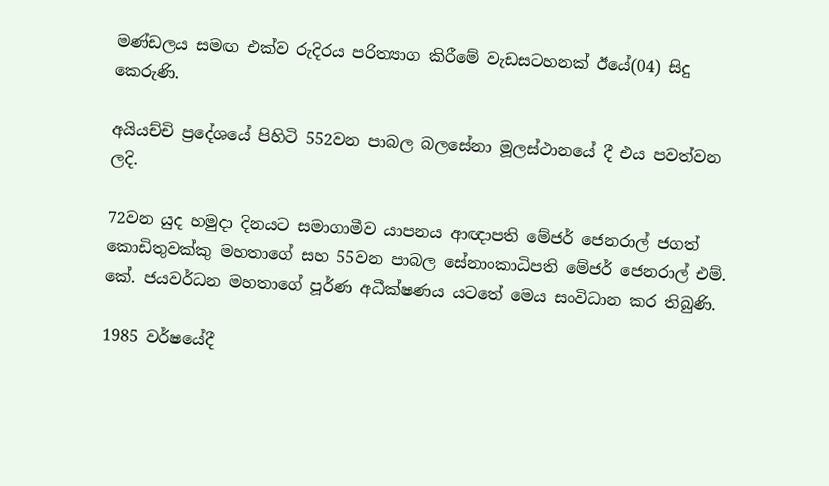මණ්ඩලය සමඟ එක්ව රුදිරය පරිත්‍යාග කිරීමේ වැඩසටහනක් ඊයේ(04) සිදු කෙරුණි.

අයියච්චි ප්‍රදේශයේ පිහිටි 552වන පාබල බලසේනා මූලස්ථානයේ දී එය පවත්වන ලදි.

72වන යුද හමුදා දිනයට සමාගාමීව යාපනය ආඥාපති මේජර් ජෙනරාල් ජගත් කොඩිතුවක්කු මහතාගේ සහ 55වන පාබල සේනාංකාධිපති මේජර් ජෙනරාල් එම්. කේ. ජයවර්ධන මහතාගේ පූර්ණ අධීක්ෂණය යටතේ මෙය සංවිධාන කර තිබුණි.

1985 වර්ෂයේදී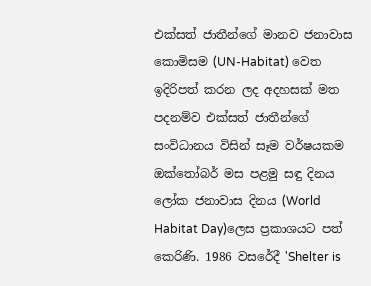එක්සත් ජාතීන්ගේ මානව ජනාවාස කොමිසම (UN-Habitat) වෙත ඉදිරිපත් කරන ලද අදහසක් මත පදනම්ව එක්සත් ජාතීන්ගේ සංවිධානය විසින් සෑම වර්ෂයකම ඔක්තෝබර් මස පළමු සඳු දිනය ලෝක ජනාවාස දිනය (World Habitat Day)ලෙස ප්‍රකාශයට පත් කෙරිණි. 1986 වසරේදී 'Shelter is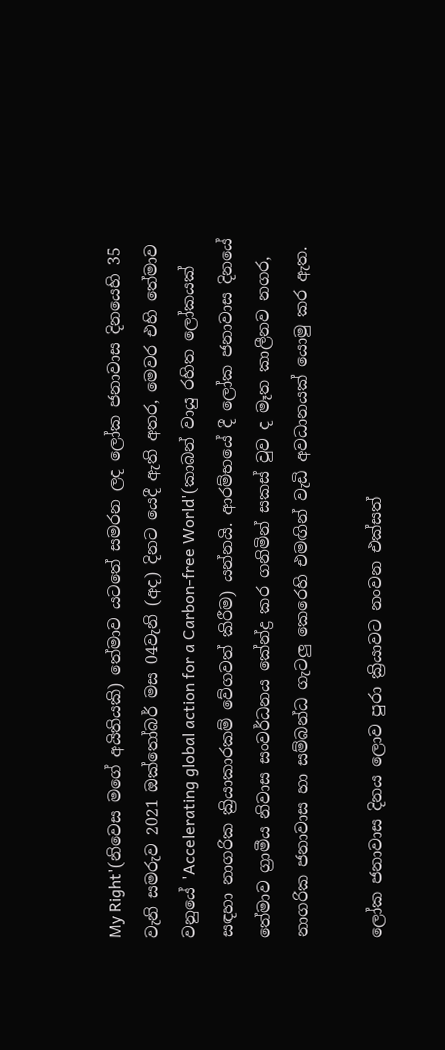My Right'(නිවෙස මගේ අයිතියකි) තේමාව යටතේ සමරන ලද ලෝක ජනාවාස දිනයෙහි 35 වැනි සමරුව 2021 ඔක්තෝබර් මස 04වැනි (අද) දිනට යෙදී ඇති අතර, මෙවර එහි තේමාව වනුයේ 'Accelerating global action for a Carbon-free World'(කාබන් වායු රහිත ලෝකයක් සඳහා නාගරික ක්‍රියාකාරකම් වේගවත් කිරීම) යන්නයි. ආරම්භයේ දී ලෝක ජනාවාස දිනයේ තේමාව ග්‍රාමීය නිවාස සංවර්ධනය කේන්ද්‍ර කර ගනිමින් සකස් වුව ද මෑත කාලීනව නගර, නාගරික ජනාවාස හා සම්බන්ධ ගැටලු කෙරෙහි එමඟින් වැඩි අවධානයක් යොමු කර ඇත.

ලෝක ජනාවාස දිනය ලොව පුරා ක්‍රියාවට නංවන එක්සත්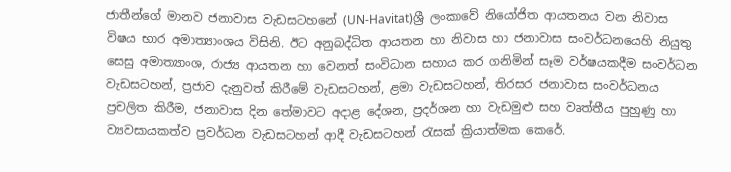ජාතීන්ගේ මානව ජනාවාස වැඩසටහනේ (UN-Havitat)ශ්‍රී ලංකාවේ නියෝජිත ආයතනය වන නිවාස විෂය භාර අමාත්‍යාංශය විසිනි. ඊට අනුබද්ධිත ආයතන හා නිවාස හා ජනාවාස සංවර්ධනයෙහි නියුතු සෙසු අමාත්‍යාංශ, රාජ්‍ය ආයතන හා වෙනත් සංවිධාන සහාය කර ගනිමින් සෑම වර්ෂයකදීම සංවර්ධන වැඩසටහන්, ප්‍රජාව දැනුවත් කිරීමේ වැඩසටහන්, ළමා වැඩසටහන්, තිරසර ජනාවාස සංවර්ධනය ප්‍රචලිත කිරීම, ජනාවාස දින තේමාවට අදාළ දේශන, ප්‍රදර්ශන හා වැඩමුළු සහ වෘත්තීය පුහුණු හා ව්‍යවසායකත්ව ප්‍රවර්ධන වැඩසටහන් ආදී වැඩසටහන් රැසක් ක්‍රියාත්මක කෙරේ.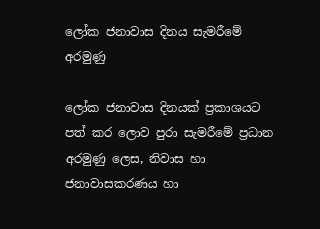ලෝක ජනාවාස දිනය සැමරීමේ අරමුණු

ලෝක ජනාවාස දිනයක් ප්‍රකාශයට පත් කර ලොව පුරා සැමරීමේ ප්‍රධාන අරමුණු ලෙස, නිවාස හා ජනාවාසකරණය හා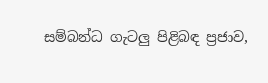සම්බන්ධ ගැටලු පිළිබඳ ප්‍රජාව,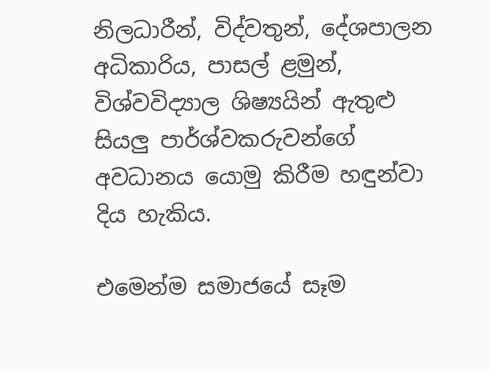නිලධාරීන්, විද්වතුන්, දේශපාලන අධිකාරිය, පාසල් ළමුන්, විශ්වවිද්‍යාල ශිෂ්‍යයින් ඇතුළු සියලු පාර්ශ්වකරුවන්ගේ අවධානය යොමු කිරීම හඳුන්වා දිය හැකිය.

එමෙන්ම සමාජයේ සෑම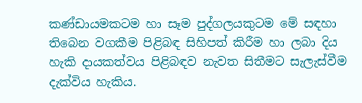කණ්ඩායමකටම හා සෑම පුද්ගලයකුටම මේ සඳහා තිබෙන වගකීම පිළිබඳ සිහිපත් කිරීම හා ලබා දිය හැකි දායකත්වය පිළිබඳව නැවත සිතීමට සැලැස්වීම දැක්විය හැකිය.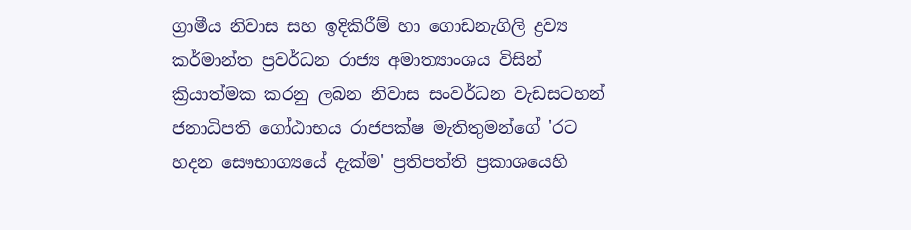ග්‍රාමීය නිවාස සහ ඉදිකිරීම් හා ගොඩනැගිලි ද්‍රව්‍ය කර්මාන්ත ප්‍රවර්ධන රාජ්‍ය අමාත්‍යාංශය විසින් ක්‍රියාත්මක කරනු ලබන නිවාස සංවර්ධන වැඩසටහන් ජනාධිපති ගෝඨාභය රාජපක්ෂ මැතිතුමන්ගේ 'රට හදන සෞභාග්‍යයේ දැක්ම' ප්‍රතිපත්ති ප්‍රකාශයෙහි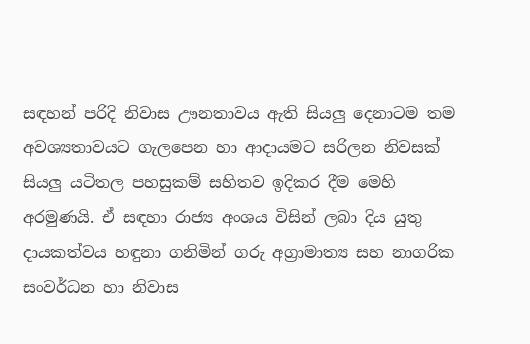සඳහන් පරිදි නිවාස ඌනතාවය ඇති සියලු දෙනාටම තම අවශ්‍යතාවයට ගැලපෙන හා ආදායමට සරිලන නිවසක් සියලු යටිතල පහසුකම් සහිතව ඉදිකර දීම මෙහි අරමුණයි. ඒ සඳහා රාජ්‍ය අංශය විසින් ලබා දිය යුතු දායකත්වය හඳුනා ගනිමින් ගරු අග්‍රාමාත්‍ය සහ නාගරික සංවර්ධන හා නිවාස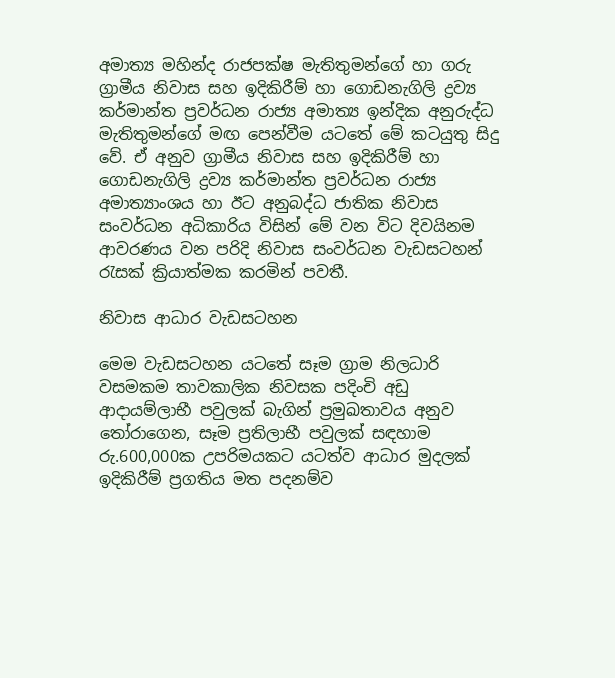අමාත්‍ය මහින්ද රාජපක්ෂ මැතිතුමන්ගේ හා ගරු ග්‍රාමීය නිවාස සහ ඉදිකිරීම් හා ගොඩනැගිලි ද්‍රව්‍ය කර්මාන්ත ප්‍රවර්ධන රාජ්‍ය අමාත්‍ය ඉන්දික අනුරුද්ධ මැතිතුමන්ගේ මඟ පෙන්වීම යටතේ මේ කටයුතු සිදු වේ. ඒ අනුව ග්‍රාමීය නිවාස සහ ඉදිකිරීම් හා ගොඩනැගිලි ද්‍රව්‍ය කර්මාන්ත ප්‍රවර්ධන රාජ්‍ය අමාත්‍යාංශය හා ඊට අනුබද්ධ ජාතික නිවාස සංවර්ධන අධිකාරිය විසින් මේ වන විට දිවයිනම ආවරණය වන පරිදි නිවාස සංවර්ධන වැඩසටහන් රැසක් ක්‍රියාත්මක කරමින් පවතී.

නිවාස ආධාර වැඩසටහන

මෙම වැඩසටහන යටතේ සෑම ග්‍රාම නිලධාරි වසමකම තාවකාලික නිවසක පදිංචි අඩු ආදායම්ලාභී පවුලක් බැගින් ප්‍රමුඛතාවය අනුව තෝරාගෙන, සෑම ප්‍රතිලාභී පවුලක් සඳහාම රු.600,000ක උපරිමයකට යටත්ව ආධාර මුදලක් ඉදිකිරීම් ප්‍රගතිය මත පදනම්ව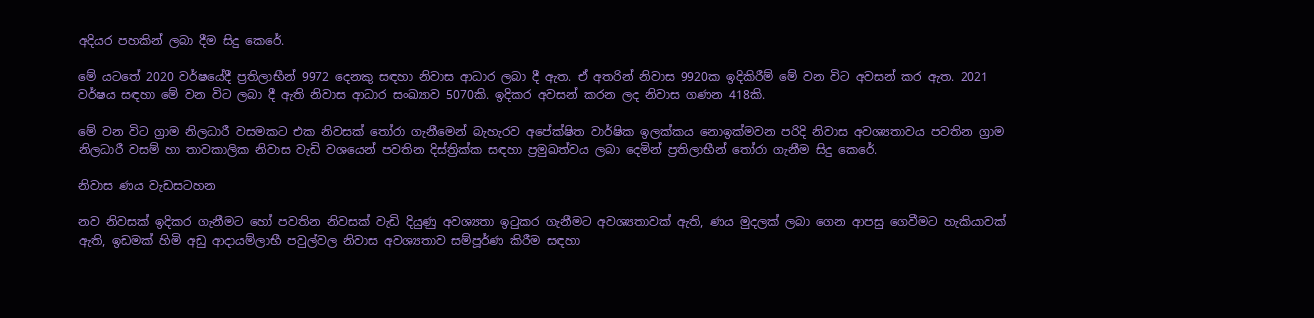අදියර පහකින් ලබා දීම සිදු කෙරේ.

මේ යටතේ 2020 වර්ෂයේදී ප්‍රතිලාභීන් 9972 දෙනකු සඳහා නිවාස ආධාර ලබා දී ඇත. ඒ අතරින් නිවාස 9920ක ඉදිකිරීම් මේ වන විට අවසන් කර ඇත. 2021 වර්ෂය සඳහා මේ වන විට ලබා දී ඇති නිවාස ආධාර සංඛ්‍යාව 5070කි. ඉදිකර අවසන් කරන ලද නිවාස ගණන 418කි.

මේ වන විට ග්‍රාම නිලධාරී වසමකට එක නිවසක් තෝරා ගැනීමෙන් බැහැරව අපේක්ෂිත වාර්ෂික ඉලක්කය නොඉක්මවන පරිදි නිවාස අවශ්‍යතාවය පවතින ග්‍රාම නිලධාරී වසම් හා තාවකාලික නිවාස වැඩි වශයෙන් පවතින දිස්ත්‍රික්ක සඳහා ප්‍රමුඛත්වය ලබා දෙමින් ප්‍රතිලාභීන් තෝරා ගැනීම සිදු කෙරේ.

නිවාස ණය වැඩසටහන

නව නිවසක් ඉදිකර ගැනීමට හෝ පවතින නිවසක් වැඩි දියුණු අවශ්‍යතා ඉටුකර ගැනීමට අවශ්‍යතාවක් ඇති, ණය මුදලක් ලබා ගෙන ආපසු ගෙවීමට හැකියාවක් ඇති, ඉඩමක් හිමි අඩු ආදායම්ලාභී පවුල්වල නිවාස අවශ්‍යතාව සම්පූර්ණ කිරීම සඳහා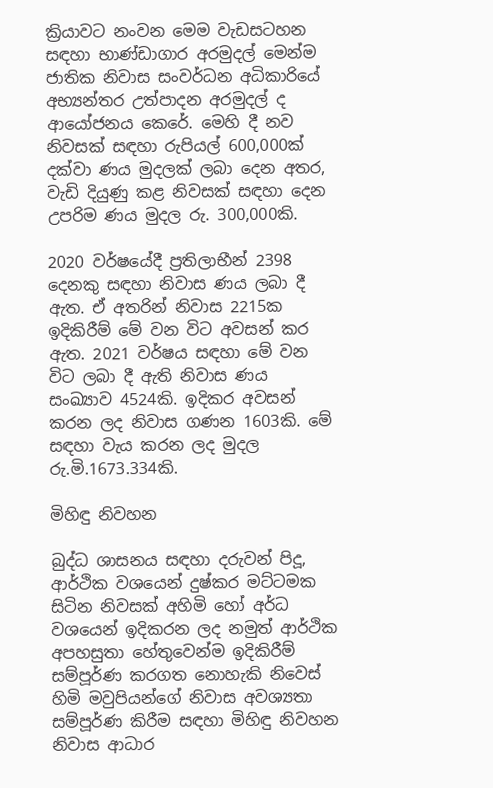ක්‍රියාවට නංවන මෙම වැඩසටහන සඳහා භාණ්ඩාගාර අරමුදල් මෙන්ම ජාතික නිවාස සංවර්ධන අධිකාරියේ අභ්‍යන්තර උත්පාදන අරමුදල් ද ආයෝජනය කෙරේ. මෙහි දී නව නිවසක් සඳහා රුපියල් 600,000ක් දක්වා ණය මුදලක් ලබා දෙන අතර, වැඩි දියුණු කළ නිවසක් සඳහා දෙන උපරිම ණය මුදල රු. 300,000කි.

2020 වර්ෂයේදී ප්‍රතිලාභීන් 2398 දෙනකු සඳහා නිවාස ණය ලබා දී ඇත. ඒ අතරින් නිවාස 2215ක ඉදිකිරීම් මේ වන විට අවසන් කර ඇත. 2021 වර්ෂය සඳහා මේ වන විට ලබා දී ඇති නිවාස ණය සංඛ්‍යාව 4524කි. ඉදිකර අවසන් කරන ලද නිවාස ගණන 1603කි. මේ සඳහා වැය කරන ලද මුදල රු.මි.1673.334කි.

මිහිඳු නිවහන

බුද්ධ ශාසනය සඳහා දරුවන් පිදූ, ආර්ථික වශයෙන් දුෂ්කර මට්ටමක සිටින නිවසක් අහිමි හෝ අර්ධ වශයෙන් ඉදිකරන ලද නමුත් ආර්ථික අපහසුතා හේතුවෙන්ම ඉදිකිරීම් සම්පූර්ණ කරගත නොහැකි නිවෙස් හිමි මවුපියන්ගේ නිවාස අවශ්‍යතා සම්පූර්ණ කිරීම සඳහා මිහිඳු නිවහන නිවාස ආධාර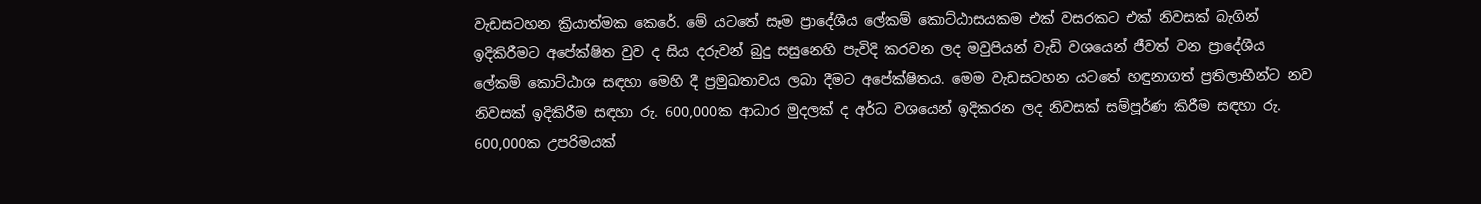වැඩසටහන ක්‍රියාත්මක කෙරේ. මේ යටතේ සෑම ප්‍රාදේශීය ලේකම් කොට්ඨාසයකම එක් වසරකට එක් නිවසක් බැගින් ඉදිකිරීමට අපේක්ෂිත වුව ද සිය දරුවන් බුදු සසුනෙහි පැවිදි කරවන ලද මවුපියන් වැඩි වශයෙන් ජීවත් වන ප්‍රාදේශීය ලේකම් කොට්ඨාශ සඳහා මෙහි දී ප්‍රමුඛතාවය ලබා දීමට අපේක්ෂිතය. මෙම වැඩසටහන යටතේ හඳුනාගත් ප්‍රතිලාභීන්ට නව නිවසක් ඉදිකිරීම සඳහා රු. 600,000ක ආධාර මුදලක් ද අර්ධ වශයෙන් ඉදිකරන ලද නිවසක් සම්පූර්ණ කිරීම සඳහා රු. 600,000ක උපරිමයක්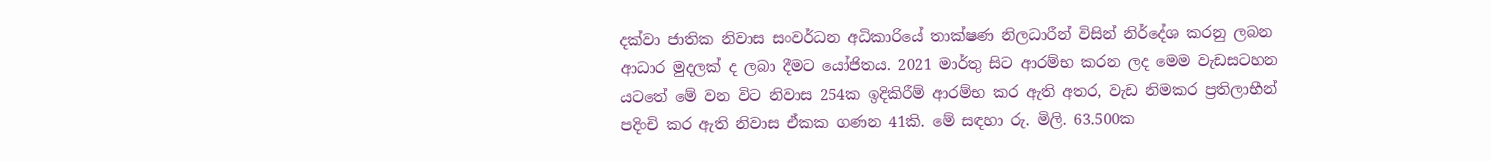දක්වා ජාතික නිවාස සංවර්ධන අධිකාරියේ තාක්ෂණ නිලධාරීන් විසින් නිර්දේශ කරනු ලබන ආධාර මුදලක් ද ලබා දීමට යෝජිතය. 2021 මාර්තු සිට ආරම්භ කරන ලද මෙම වැඩසටහන යටතේ මේ වන විට නිවාස 254ක ඉදිකිරීම් ආරම්භ කර ඇති අතර, වැඩ නිමකර ප්‍රතිලාභීන් පදිංචි කර ඇති නිවාස ඒකක ගණන 41කි. මේ සඳහා රු. මිලි. 63.500ක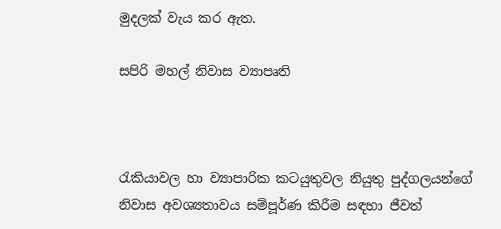මුදලක් වැය කර ඇත.

සපිරි මහල් නිවාස ව්‍යාපෘති



රැකියාවල හා ව්‍යාපාරික කටයුතුවල නියුතු පුද්ගලයන්ගේ නිවාස අවශ්‍යතාවය සම්පූර්ණ කිරීම සඳහා ජීවත්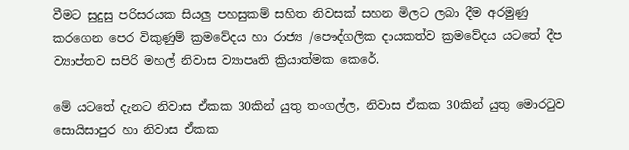වීමට සුදුසු පරිසරයක සියලු පහසුකම් සහිත නිවසක් සහන මිලට ලබා දීම අරමුණු කරගෙන පෙර විකුණුම් ක්‍රමවේදය හා රාජ්‍ය /පෞද්ගලික දායකත්ව ක්‍රමවේදය යටතේ දීප ව්‍යාප්තව සපිරි මහල් නිවාස ව්‍යාපෘති ක්‍රියාත්මක කෙරේ.

මේ යටතේ දැනට නිවාස ඒකක 30කින් යුතු තංගල්ල, නිවාස ඒකක 30කින් යුතු මොරටුව සොයිසාපුර හා නිවාස ඒකක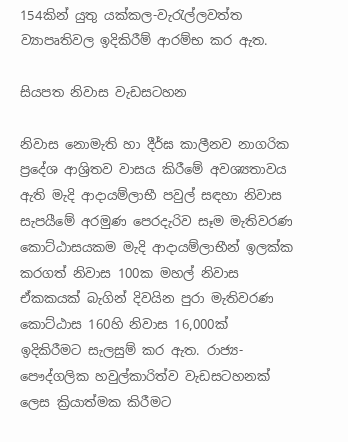154කින් යුතු යක්කල-වැරැල්ලවත්ත ව්‍යාපෘතිවල ඉදිකිරීම් ආරම්භ කර ඇත.

සියපත නිවාස වැඩසටහන

නිවාස නොමැති හා දීර්ඝ කාලීනව නාගරික ප්‍රදේශ ආශ්‍රිතව වාසය කිරීමේ අවශ්‍යතාවය ඇති මැදි ආදායම්ලාභී පවුල් සඳහා නිවාස සැපයීමේ අරමුණ පෙරදැරිව සෑම මැතිවරණ කොට්ඨාසයකම මැදි ආදායම්ලාභීන් ඉලක්ක කරගත් නිවාස 100ක මහල් නිවාස ඒකකයක් බැගින් දිවයින පුරා මැතිවරණ කොට්ඨාස 160හි නිවාස 16,000ක් ඉදිකිරීමට සැලසුම් කර ඇත. රාජ්‍ය-පෞද්ගලික හවුල්කාරිත්ව වැඩසටහනක් ලෙස ක්‍රියාත්මක කිරීමට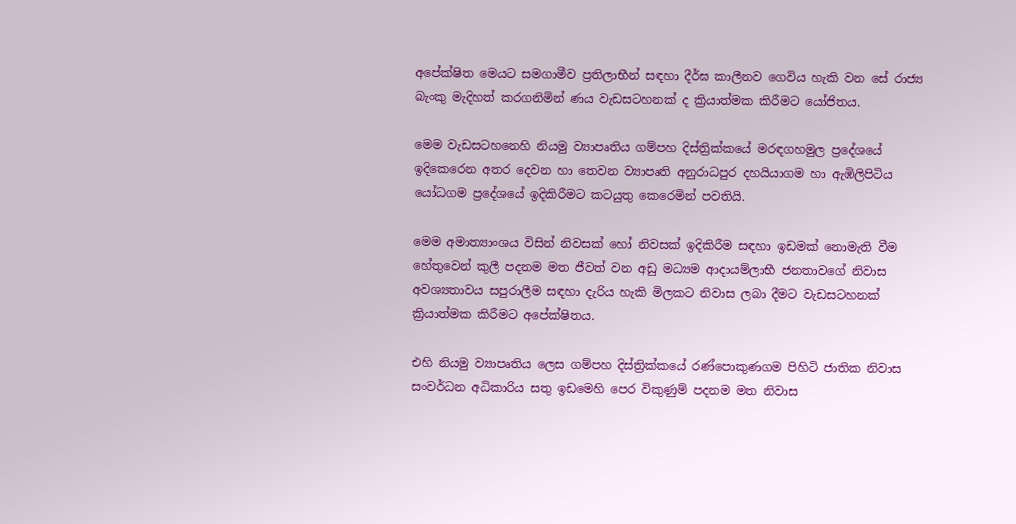අපේක්ෂිත මෙයට සමගාමීව ප්‍රතිලාභීන් සඳහා දීර්ඝ කාලීනව ගෙවිය හැකි වන සේ රාජ්‍ය බැංකු මැදිහත් කරගනිමින් ණය වැඩසටහනක් ද ක්‍රියාත්මක කිරීමට යෝජිතය.

මෙම වැඩසටහනෙහි නියමු ව්‍යාපෘතිය ගම්පහ දිස්ත්‍රික්කයේ මරඳගහමුල ප්‍රදේශයේ ඉදිකෙරෙන අතර දෙවන හා තෙවන ව්‍යාපෘති අනුරාධපුර දහයියාගම හා ඇඹිලිපිටිය යෝධගම ප්‍රදේශයේ ඉදිකිරීමට කටයුතු කෙරෙමින් පවතියි.

මෙම අමාත්‍යාංශය විසින් නිවසක් හෝ නිවසක් ඉදිකිරීම සඳහා ඉඩමක් නොමැති වීම හේතුවෙන් කුලී පදනම මත ජීවත් වන අඩු මධ්‍යම ආදායම්ලාභී ජනතාවගේ නිවාස අවශ්‍යතාවය සපුරාලීම සඳහා දැරිය හැකි මිලකට නිවාස ලබා දීමට වැඩසටහනක් ක්‍රියාත්මක කිරීමට අපේක්ෂිතය.

එහි නියමු ව්‍යාපෘතිය ලෙස ගම්පහ දිස්ත්‍රික්කයේ රණ්පොකුණගම පිහිටි ජාතික නිවාස සංවර්ධන අධිකාරිය සතු ඉඩමෙහි පෙර විකුණුම් පදනම මත නිවාස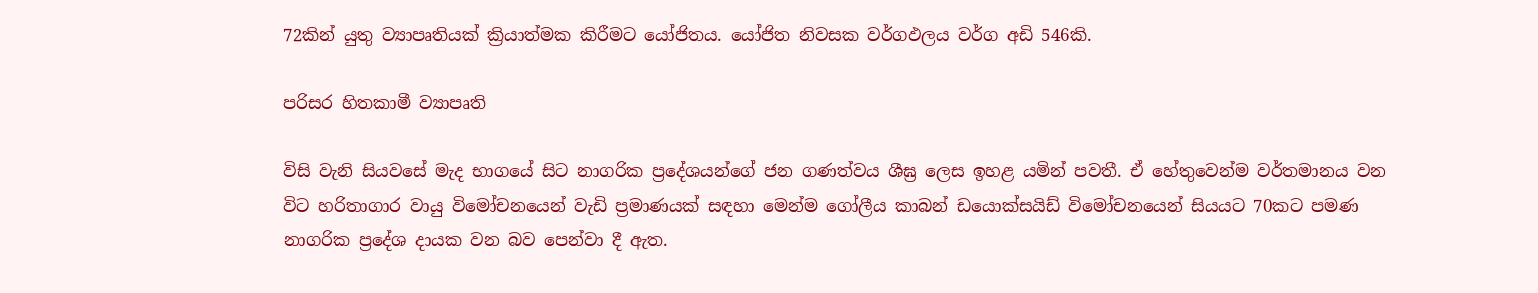72කින් යුතු ව්‍යාපෘතියක් ක්‍රියාත්මක කිරීමට යෝජිතය. යෝජිත නිවසක වර්ගඵලය වර්ග අඩි 546කි.

පරිසර හිතකාමී ව්‍යාපෘති

විසි වැනි සියවසේ මැද භාගයේ සිට නාගරික ප්‍රදේශයන්ගේ ජන ගණත්වය ශීඝ්‍ර ලෙස ඉහළ යමින් පවතී. ඒ හේතුවෙන්ම වර්තමානය වන විට හරිතාගාර වායු විමෝචනයෙන් වැඩි ප්‍රමාණයක් සඳහා මෙන්ම ගෝලීය කාබන් ඩයොක්සයිඩ් විමෝචනයෙන් සියයට 70කට පමණ නාගරික ප්‍රදේශ දායක වන බව පෙන්වා දී ඇත.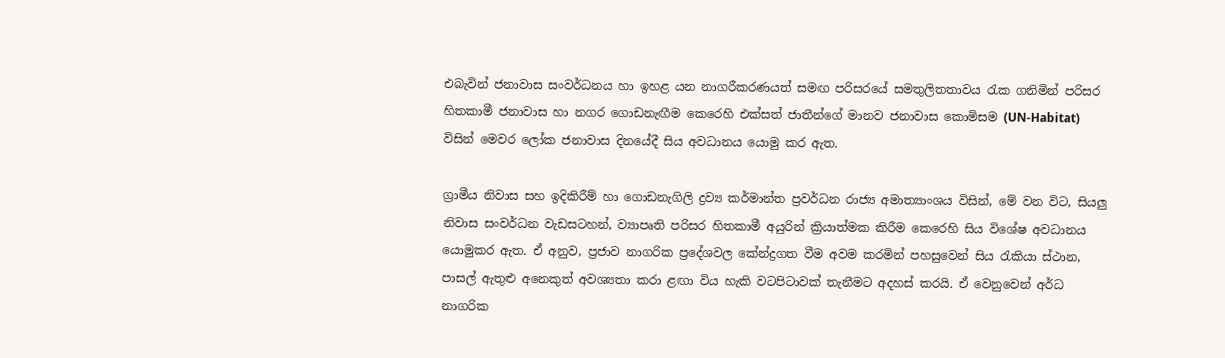එබැවින් ජනාවාස සංවර්ධනය හා ඉහළ යන නාගරීකරණයත් සමඟ පරිසරයේ සමතුලිතතාවය රැක ගනිමින් පරිසර හිතකාමී ජනාවාස හා නගර ගොඩනැඟීම කෙරෙහි එක්සත් ජාතීන්ගේ මානව ජනාවාස කොමිසම (UN-Habitat) විසින් මෙවර ලෝක ජනාවාස දිනයේදී සිය අවධානය යොමු කර ඇත.

ග්‍රාමීය නිවාස සහ ඉදිකිරීම් හා ගොඩනැගිලි ද්‍රව්‍ය කර්මාන්ත ප්‍රවර්ධන රාජ්‍ය අමාත්‍යාංශය විසින්, මේ වන විට, සියලු නිවාස සංවර්ධන වැඩසටහන්, ව්‍යාපෘති පරිසර හිතකාමී අයුරින් ක්‍රියාත්මක කිරීම කෙරෙහි සිය විශේෂ අවධානය යොමුකර ඇත. ඒ අනුව, ප්‍රජාව නාගරික ප්‍රදේශවල කේන්ද්‍රගත වීම අවම කරමින් පහසුවෙන් සිය රැකියා ස්ථාන, පාසල් ඇතුළු අනෙකුත් අවශ්‍යතා කරා ළඟා විය හැකි වටපිටාවක් තැනීමට අදහස් කරයි. ඒ වෙනුවෙන් අර්ධ නාගරික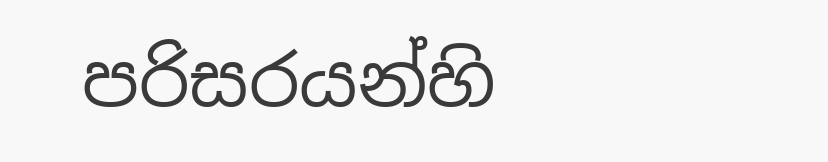පරිසරයන්හි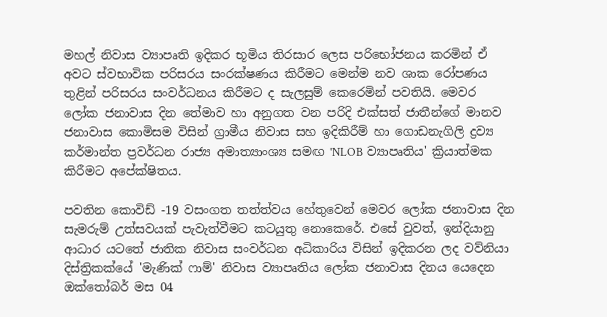මහල් නිවාස ව්‍යාපෘති ඉදිකර භූමිය තිරසාර ලෙස පරිභෝජනය කරමින් ඒ අවට ස්වභාවික පරිසරය සංරක්ෂණය කිරීමට මෙන්ම නව ශාක රෝපණය තුළින් පරිසරය සංවර්ධනය කිරීමට ද සැලසුම් කෙරෙමින් පවතියි. මෙවර ලෝක ජනාවාස දින තේමාව හා අනුගත වන පරිදි එක්සත් ජාතීන්ගේ මානව ජනාවාස කොමිසම විසින් ග්‍රාමීය නිවාස සහ ඉදිකිරීම් හා ගොඩනැගිලි ද්‍රව්‍ය කර්මාන්ත ප්‍රවර්ධන රාජ්‍ය අමාත්‍යාංශ්‍ය සමඟ 'NLOB ව්‍යාපෘතිය' ක්‍රියාත්මක කිරීමට අපේක්ෂිතය.

පවතින කොවිඩ් -19 වසංගත තත්ත්වය හේතුවෙන් මෙවර ලෝක ජනාවාස දින සැමරුම් උත්සවයක් පැවැත්වීමට කටයුතු නොකෙරේ. එසේ වුවත්, ඉන්දියානු ආධාර යටතේ ජාතික නිවාස සංවර්ධන අධිකාරිය විසින් ඉදිකරන ලද වව්නියා දිස්ත්‍රිකක්යේ 'මැණික් ෆාම්' නිවාස ව්‍යාපෘතිය ලෝක ජනාවාස දිනය යෙදෙන ඔක්තෝබර් මස 04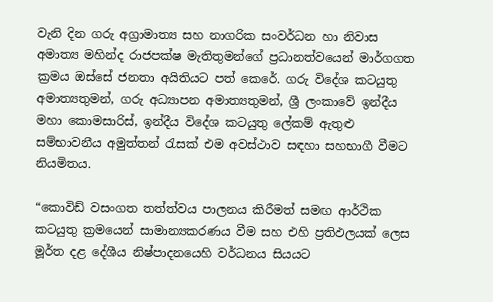වැනි දින ගරු අග්‍රාමාත්‍ය සහ නාගරික සංවර්ධන හා නිවාස අමාත්‍ය මහින්ද රාජපක්ෂ මැතිතුමන්ගේ ප්‍රධානත්වයෙන් මාර්ගගත ක්‍රමය ඔස්සේ ජනතා අයිතියට පත් කෙරේ. ගරු විදේශ කටයුතු අමාත්‍යතුමන්, ගරු අධ්‍යාපන අමාත්‍යතුමන්, ශ්‍රී ලංකාවේ ඉන්දීය මහා කොමසාරිස්, ඉන්දීය විදේශ කටයුතු ලේකම් ඇතුළු සම්භාවනීය අමුත්තන් රැසක් එම අවස්ථාව සඳහා සහභාගී වීමට නියමිතය.

“කොවිඩ් වසංගත තත්ත්වය පාලනය කිරීමත් සමඟ ආර්ථික කටයුතු ක්‍රමයෙන් සාමාන්‍යකරණය වීම සහ එහි ප්‍රතිඵලයක් ලෙස මූර්ත දළ දේශීය නිෂ්පාදනයෙහි වර්ධනය සියයට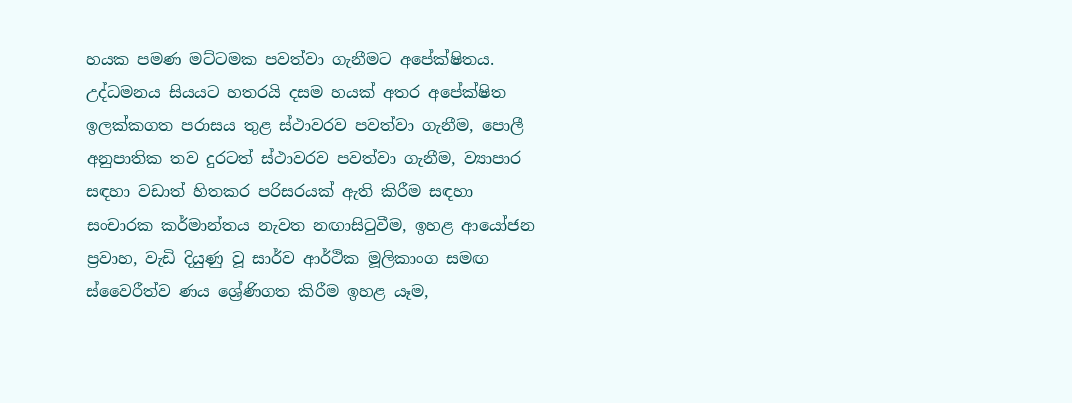හයක පමණ මට්ටමක පවත්වා ගැනීමට අපේක්ෂිතය. උද්ධමනය සියයට හතරයි දසම හයක් අතර අපේක්ෂිත ඉලක්කගත පරාසය තුළ ස්ථාවරව පවත්වා ගැනීම, පොලී අනුපාතික තව දුරටත් ස්ථාවරව පවත්වා ගැනීම, ව්‍යාපාර සඳහා වඩාත් හිතකර පරිසරයක් ඇති කිරීම සඳහා සංචාරක කර්මාන්තය නැවත නඟාසිටුවීම, ඉහළ ආයෝජන ප්‍රවාහ, වැඩි දියුණු වූ සාර්ව ආර්ථික මූලිකාංග සමඟ ස්වෛරීත්ව ණය ශ්‍රේණිගත කිරීම ඉහළ යෑම,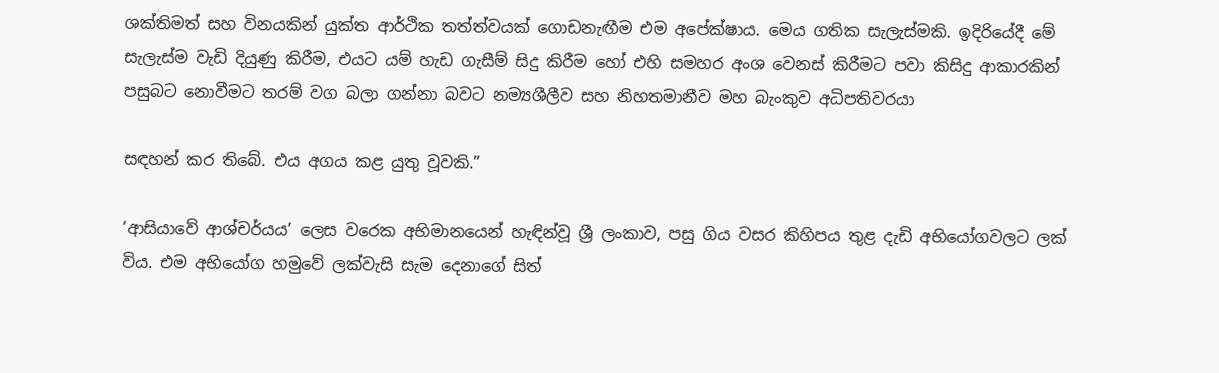ශක්තිමත් සහ විනයකින් යුක්ත ආර්ථික තත්ත්වයක් ගොඩනැඟීම එම අපේක්ෂාය. මෙය ගතික සැලැස්මකි. ඉදිරියේදී මේ සැලැස්ම වැඩි දියුණු කිරීම, එයට යම් හැඩ ගැසීම් සිදු කිරීම හෝ එහි සමහර අංශ වෙනස් කිරීමට පවා කිසිදු ආකාරකින් පසුබට නොවීමට තරම් වග බලා ගන්නා බවට නම්‍යශීලීව සහ නිහතමානීව මහ බැංකුව අධිපතිවරයා

සඳහන් කර තිබේ. එය අගය කළ යුතු වූවකි.”

‘ආසියාවේ ආශ්චර්යය’ ලෙස වරෙක අභිමානයෙන් හැඳින්වූ ශ්‍රී ලංකාව, පසු ගිය වසර කිහිපය තුළ දැඩි අභියෝගවලට ලක් විය. එම අභියෝග හමුවේ ලක්වැසි සැම දෙනාගේ සිත්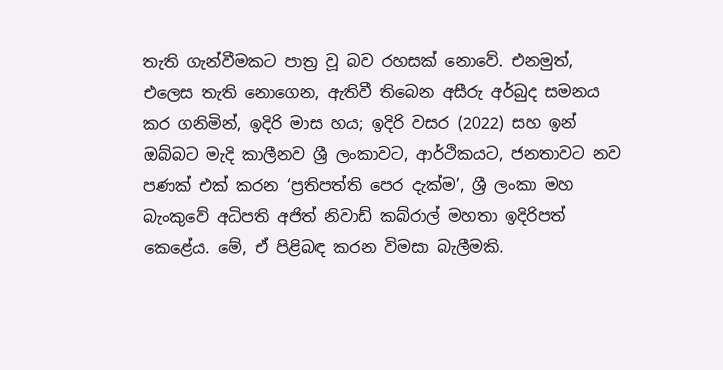තැති ගැන්වීමකට පාත්‍ර වූ බව රහසක් නොවේ. එනමුත්, එලෙස තැති නොගෙන, ඇතිවී තිබෙන අසීරු අර්බුද සමනය කර ගනිමින්, ඉදිරි මාස හය; ඉදිරි වසර (2022) සහ ඉන් ඔබ්බට මැදි කාලීනව ශ්‍රී ලංකාවට, ආර්ථිකයට, ජනතාවට නව පණක් එක් කරන ‘ප්‍රතිපත්ති පෙර දැක්ම’, ශ්‍රී ලංකා මහ බැංකුවේ අධිපති අජිත් නිවාඩ් කබ්රාල් මහතා ඉදිරිපත් කෙළේය. මේ, ඒ පිළිබඳ කරන විමසා බැලීමකි.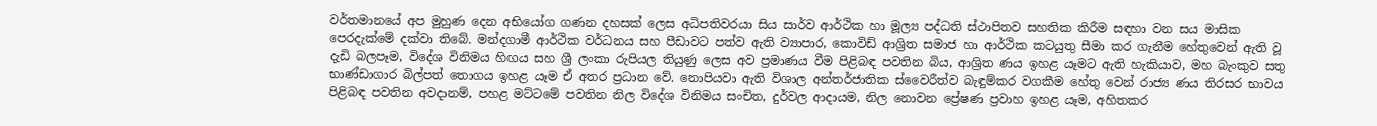වර්තමානයේ අප මුහුණ දෙන අභියෝග ගණන දහසක් ලෙස අධිපතිවරයා සිය සාර්ව ආර්ථික හා මූල්‍ය පද්ධති ස්ථාපිතව සහතික කිරීම සඳහා වන සය මාසික පෙරදැක්මේ දක්වා තිබේ. මන්දගාමී ආර්ථික වර්ධනය සහ පීඩාවට පත්ව ඇති ව්‍යාපාර, කොවිඩ් ආශ්‍රිත සමාජ හා ආර්ථික කටයුතු සීමා කර ගැනීම හේතුවෙන් ඇති වූ දැඩි බලපෑම, විදේශ විනිමය හිඟය සහ ශ්‍රී ලංකා රුපියල තියුණු ලෙස අව ප්‍රමාණය වීම පිළිබඳ පවතින බිය, ආශ්‍රිත ණය ඉහළ යෑමට ඇති හැකියාව, මහ බැංකුව සතු භාණ්ඩාගාර බිල්පත් තොගය ඉහළ යෑම ඒ අතර ප්‍රධාන වේ. නොපියවා ඇති විශාල අන්තර්ජාතික ස්වෛරීත්ව බැඳුම්කර වගකීම හේතු වෙන් රාජ්‍ය ණය තිරසර භාවය පිළිබඳ පවතින අවදානම්, පහළ මට්ටමේ පවතින නිල විදේශ විනිමය සංචිත, දුර්වල ආදායම, නිල නොවන ප්‍රේෂණ ප්‍රවාහ ඉහළ යෑම, අහිතකර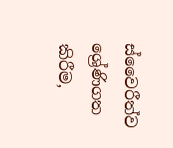ස්වෛරීත්ව ශ්‍රේණිගත කිරීම,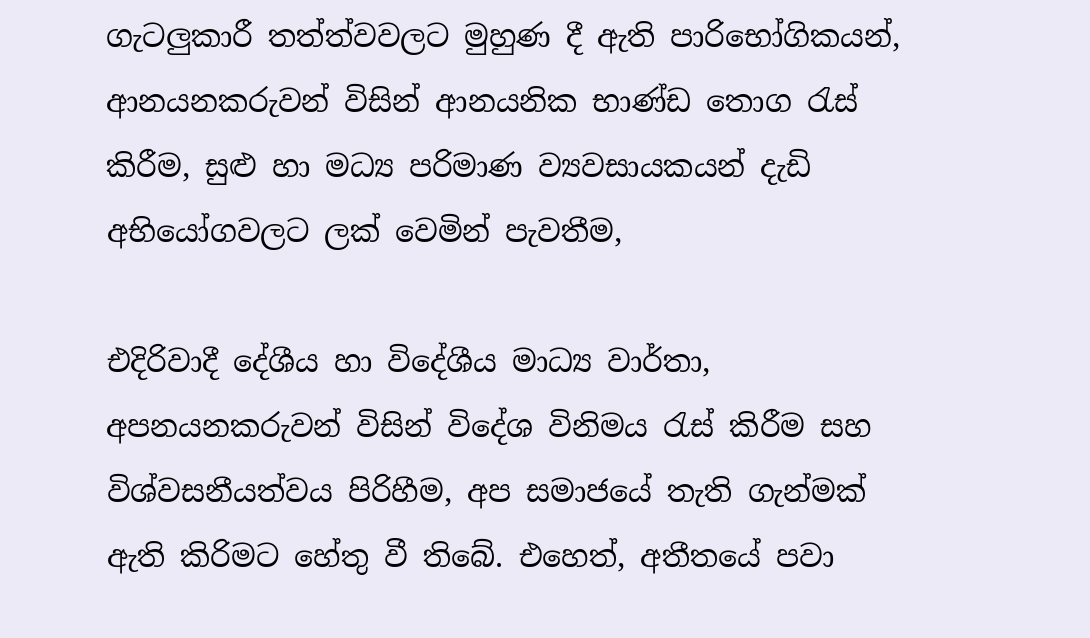ගැටලුකාරී තත්ත්වවලට මුහුණ දී ඇති පාරිභෝගිකයන්, ආනයනකරුවන් විසින් ආනයනික භාණ්ඩ තොග රැස් කිරීම, සුළු හා මධ්‍ය පරිමාණ ව්‍යවසායකයන් දැඩි අභියෝගවලට ලක් වෙමින් පැවතීම,

එදිරිවාදී දේශීය හා විදේශීය මාධ්‍ය වාර්තා, අපනයනකරුවන් විසින් විදේශ විනිමය රැස් කිරීම සහ විශ්වසනීයත්වය පිරිහීම, අප සමාජයේ තැති ගැන්මක් ඇති කිරිමට හේතු වී තිබේ. එහෙත්, අතීතයේ පවා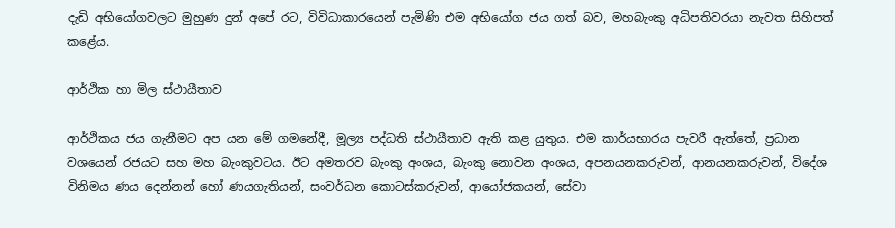දැඩි අභියෝගවලට මුහුණ දුන් අපේ රට, විවිධාකාරයෙන් පැමිණි එම අභියෝග ජය ගත් බව, මහබැංකු අධිපතිවරයා නැවත සිහිපත් කළේය.

ආර්ථික හා මිල ස්ථායීතාව

ආර්ථිකය ජය ගැනීමට අප යන මේ ගමනේදී, මූල්‍ය පද්ධති ස්ථායීතාව ඇති කළ යුතුය. එම කාර්යභාරය පැවරී ඇත්තේ, ප්‍රධාන වශයෙන් රජයට සහ මහ බැංකුවටය. ඊට අමතරව බැංකු අංශය, බැංකු නොවන අංශය, අපනයනකරුවන්, ආනයනකරුවන්, විදේශ විනිමය ණය දෙන්නන් හෝ ණයගැතියන්‍, සංවර්ධන කොටස්කරුවන්, ආයෝජකයන්, සේවා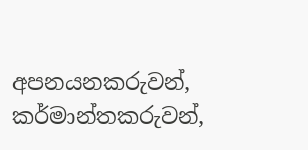අපනයනකරුවන්, කර්මාන්තකරුවන්,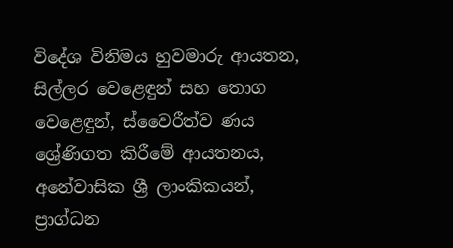විදේශ විනිමය හුවමාරු ආයතන, සිල්ලර වෙළෙඳුන් සහ තොග වෙළෙඳුන්, ස්වෛරීත්ව ණය ශ්‍රේණිගත කිරීමේ ආයතනය, අනේවාසික ශ්‍රී ලාංකිකයන්, ප්‍රාග්ධන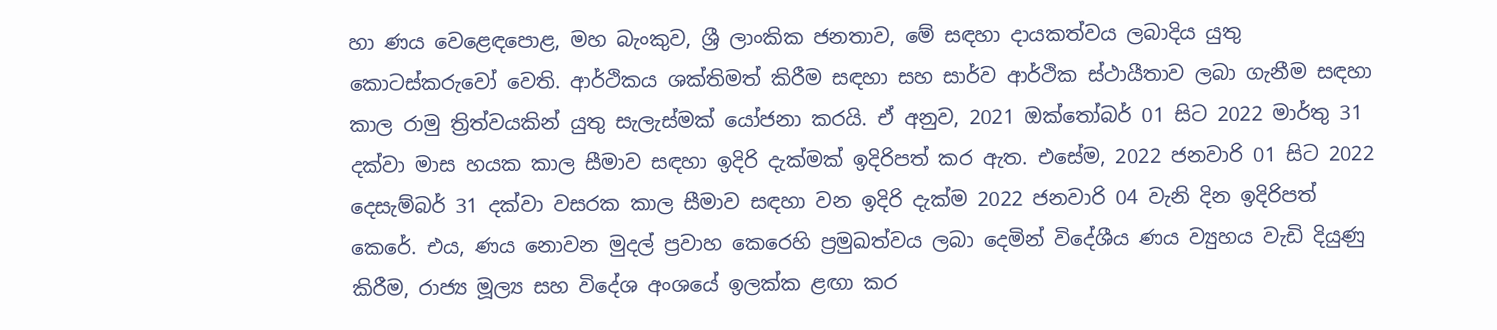හා ණය වෙළෙඳපොළ, මහ බැංකුව, ශ්‍රී ලාංකික ජනතාව, මේ සඳහා දායකත්වය ලබාදිය යුතු කොටස්කරුවෝ වෙති. ආර්ථිකය ශක්තිමත් කිරීම සඳහා සහ සාර්ව ආර්ථික ස්ථායීතාව ලබා ගැනීම සඳහා කාල රාමු ත්‍රිත්වයකින් යුතු සැලැස්මක් යෝජනා කරයි. ඒ අනුව, 2021 ඔක්තෝබර් 01 සිට 2022 මාර්තු 31 දක්වා මාස හයක කාල සීමාව සඳහා ඉදිරි දැක්මක් ඉදිරිපත් කර ඇත. එසේම, 2022 ජනවාරි 01 සිට 2022 දෙසැම්බර් 31 දක්වා වසරක කාල සීමාව සඳහා වන ඉදිරි දැක්ම 2022 ජනවාරි 04 වැනි දින ඉදිරිපත් කෙරේ. එය, ණය නොවන මුදල් ප්‍රවාහ කෙරෙහි ප්‍රමුඛත්වය ලබා දෙමින් විදේශීය ණය ව්‍යුහය වැඩි දියුණු කිරීම, රාජ්‍ය මූල්‍ය සහ විදේශ අංශයේ ඉලක්ක ළඟා කර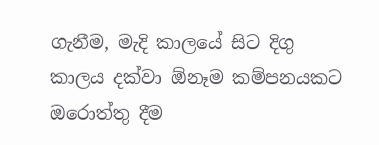ගැනීම, මැදි කාලයේ සිට දිගු කාලය දක්වා ඕනෑම කම්පනයකට ඔරොත්තු දීම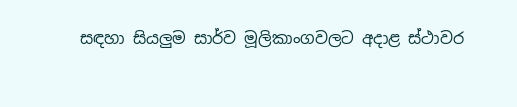සඳහා සියලුම සාර්ව මූලිකාංගවලට අදාළ ස්ථාවර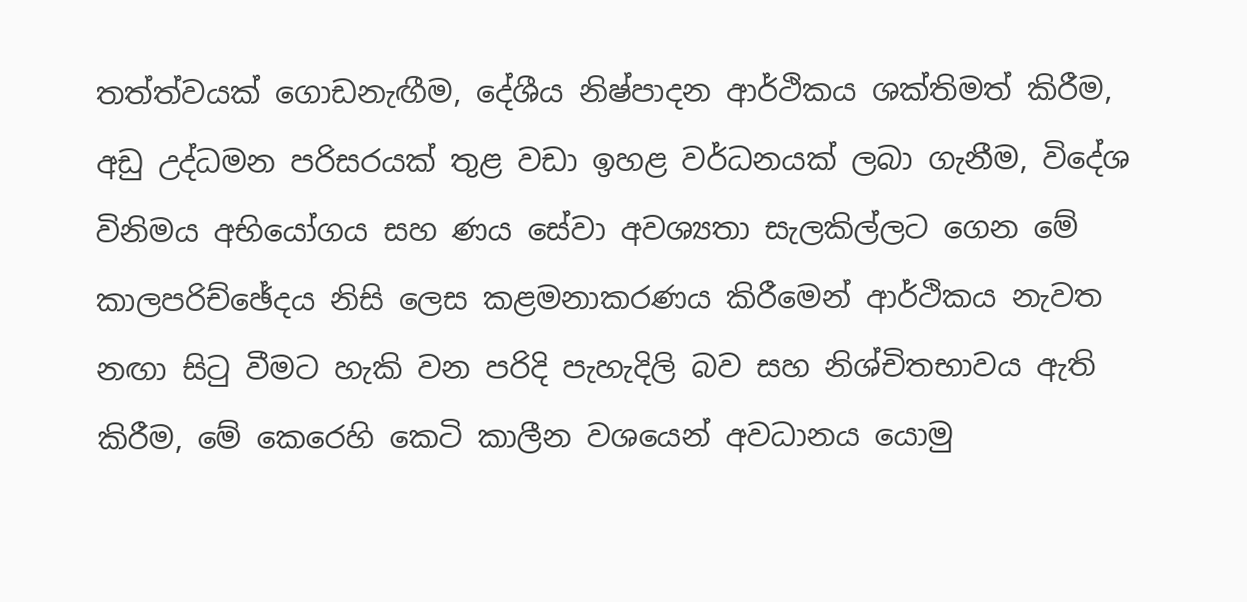තත්ත්වයක් ගොඩනැඟීම, දේශීය නිෂ්පාදන ආර්ථිකය ශක්තිමත් කිරීම, අඩු උද්ධමන පරිසරයක් තුළ වඩා ඉහළ වර්ධනයක් ලබා ගැනීම, විදේශ විනිමය අභියෝගය සහ ණය සේවා අවශ්‍යතා සැලකිල්ලට ගෙන මේ කාලපරිච්ඡේදය නිසි ලෙස කළමනාකරණය කිරීමෙන් ආර්ථිකය නැවත නඟා සිටු වීමට හැකි වන පරිදි පැහැදිලි බව සහ නිශ්චිතභාවය ඇති කිරීම, මේ කෙරෙහි කෙටි කාලීන වශයෙන් අවධානය යොමු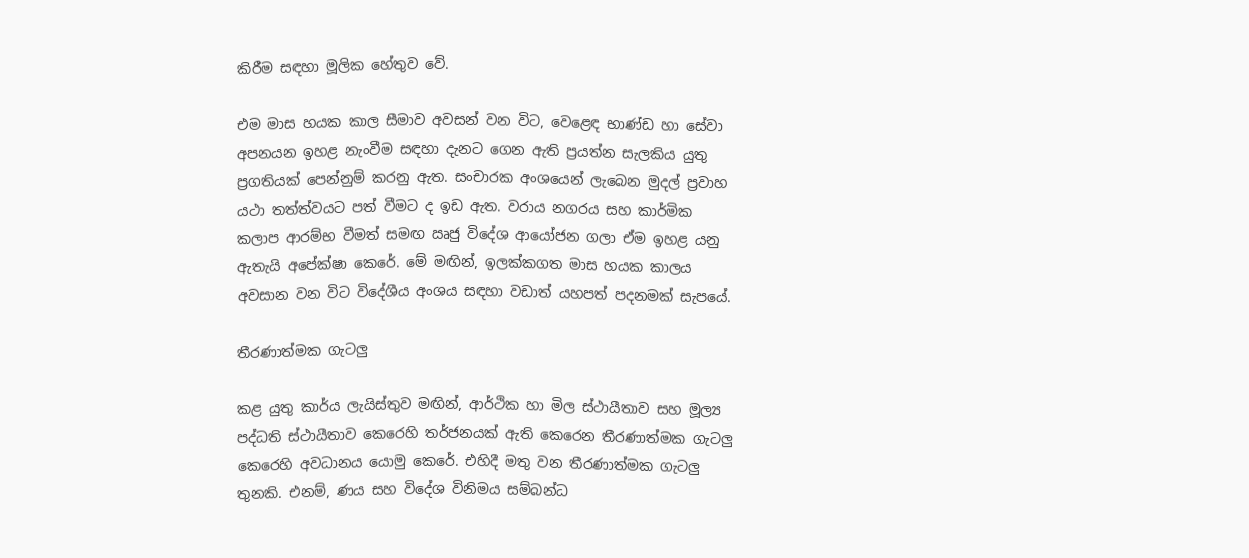කිරීම සඳහා මූලික හේතුව වේ.

එම මාස හයක කාල සීමාව අවසන් වන විට, වෙළෙඳ භාණ්ඩ හා සේවා අපනයන ඉහළ නැංවීම සඳහා දැනට ගෙන ඇති ප්‍රයත්න සැලකිය යුතු ප්‍රගතියක් පෙන්නුම් කරනු ඇත. සංචාරක අංශයෙන් ලැබෙන මුදල් ප්‍රවාහ යථා තත්ත්වයට පත් වීමට ද ඉඩ ඇත. වරාය නගරය සහ කාර්මික කලාප ආරම්භ වීමත් සමඟ ඍජු විදේශ ආයෝජන ගලා ඒම ඉහළ යනු ඇතැයි අපේක්ෂා කෙරේ. මේ මඟින්, ඉලක්කගත මාස හයක කාලය අවසාන වන විට විදේශීය අංශය සඳහා වඩාත් යහපත් පදනමක් සැපයේ.

තීරණාත්මක ගැටලු

කළ යුතු කාර්ය ලැයිස්තුව මඟින්, ආර්ථික හා මිල ස්ථායීතාව සහ මූල්‍ය පද්ධති ස්ථායීතාව කෙරෙහි තර්ජනයක් ඇති කෙරෙන තීරණාත්මක ගැටලු කෙරෙහි අවධානය යොමු කෙරේ. එහිදී මතු වන තීරණාත්මක ගැටලු තුනකි. එනම්, ණය සහ විදේශ විනිමය සම්බන්ධ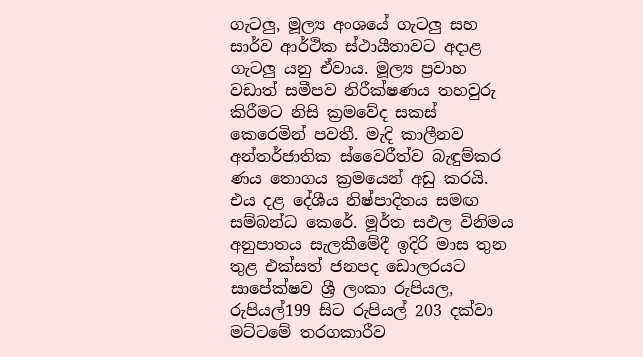ගැටලු, මූල්‍ය අංශයේ ගැටලු සහ සාර්ව ආර්ථික ස්ථායීතාවට අදාළ ගැටලු යනු ඒවාය. මූල්‍ය ප්‍රවාහ වඩාත් සමීපව නිරීක්ෂණය තහවුරු කිරීමට නිසි ක්‍රමවේද සකස් කෙරෙමින් පවතී. මැදි කාලීනව අන්තර්ජාතික ස්වෛරීත්ව බැඳුම්කර ණය තොගය ක්‍රමයෙන් අඩු කරයි. එය දළ දේශීය නිෂ්පාදිතය සමඟ සම්බන්ධ කෙරේ. මූර්ත සඵල විනිමය අනුපාතය සැලකීමේදී ඉදිරි මාස තුන තුළ එක්සත් ජනපද ඩොලරයට සාපේක්ෂව ශ්‍රී ලංකා රුපියල, රුපියල්199 සිට රුපියල් 203 දක්වා මට්ටමේ තරගකාරීව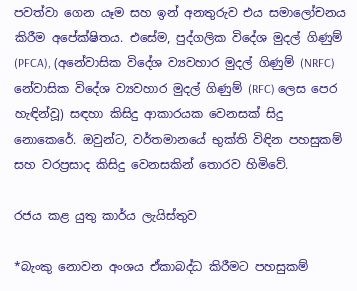පවත්වා ගෙන යෑම සහ ඉන් අනතුරුව එය සමාලෝචනය කිරීම අපේක්ෂිතය. එසේම, පුද්ගලික විදේශ මුදල් ගිණුම් (PFCA), (අනේවාසික විදේශ ව්‍යවහාර මුදල් ගිණුම් (NRFC) නේවාසික විදේශ ව්‍යවහාර මුදල් ගිණුම් (RFC) ලෙස පෙර හැඳින්වූ) සඳහා කිසිදු ආකාරයක වෙනසක් සිදු නොකෙරේ. ඔවුන්ට, වර්තමානයේ භුක්ති විඳින පහසුකම් සහ වරප්‍රසාද කිසිදු වෙනසකින් තොරව හිමිවේ.

රජය කළ යුතු කාර්ය ලැයිස්තුව

*බැංකු නොවන අංශය ඒකාබද්ධ කිරීමට පහසුකම්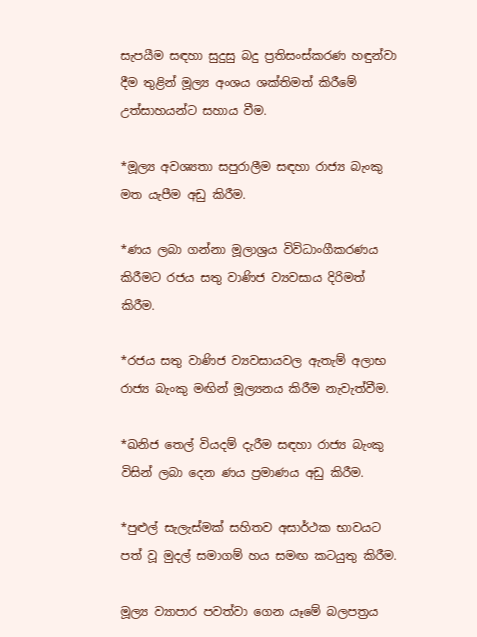සැපයීම සඳහා සුදුසු බදු ප්‍රතිසංස්කරණ හඳුන්වා දීම තුළින් මූල්‍ය අංශය ශක්තිමත් කිරීමේ උත්සාහයන්ට සහාය වීම.

*මූල්‍ය අවශ්‍යතා සපුරාලීම සඳහා රාජ්‍ය බැංකු මත යැපීම අඩු කිරීම.

*ණය ලබා ගන්නා මූලාශ්‍රය විවිධාංගීකරණය කිරීමට රජය සතු වාණිජ ව්‍යවසාය දිරිමත් කිරීම.

*රජය සතු වාණිජ ව්‍යවසායවල ඇතැම් අලාභ රාජ්‍ය බැංකු මඟින් මූල්‍යනය කිරීම නැවැත්වීම.

*ඛනිජ තෙල් වියදම් දැරීම සඳහා රාජ්‍ය බැංකු විසින් ලබා දෙන ණය ප්‍රමාණය අඩු කිරීම.

*පුළුල් සැලැස්මක් සහිතව අසාර්ථක භාවයට පත් වූ මුදල් සමාගම් හය සමඟ කටයුතු කිරීම.

මූල්‍ය ව්‍යාපාර පවත්වා ගෙන යෑමේ බලපත්‍රය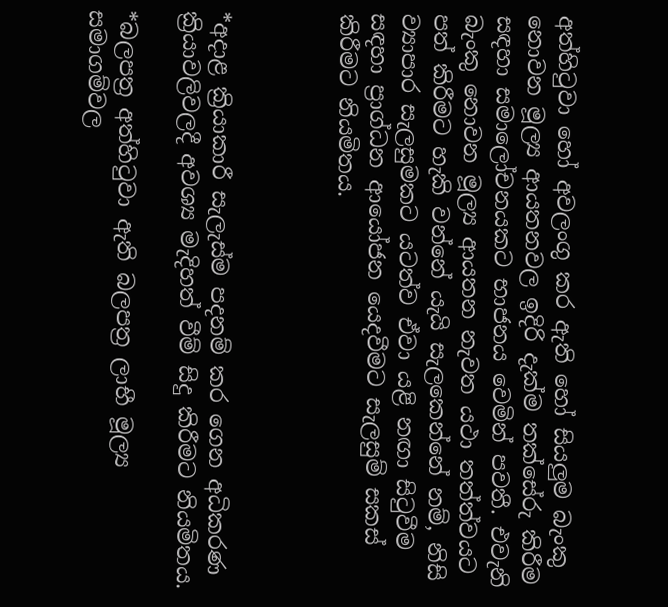අත්හිටුවා හෝ අවලංගු කර ඇති හෝ සියලුම බැංකු නොවන මූල්‍ය ආයතනවල ඉදිරි දැක්ම තක්සේරු කිරීම සඳහා සමාලෝචනයකට භාජනය වෙමින් පවතී. එවැනි බැංකු නොවන මූල්‍ය ආයතන නැවත යථා තත්ත්වයට පත් කිරීමට හැකි වන්නේ යැයි සැලකෙන්නේ නම්, නිසි ව්‍යාපාර සැලසුමකට යටත්ව ඒවා යළි නඟා සිටුවීම සඳහා ප්‍රාග්ධන ආයෝජන යෙදවීමට සැලසුම් සකස් කිරීමට නියමිතය.



*අදාළ ක්‍රියාකාරී සැලැස්ම පදනම් කර ගෙන අධිකරණ ක්‍රියාවලිවලදී අවශ්‍ය මැදිහත් වීම් සිදු කිරීමට නියමිතය.

*බලපත්‍ර අත්හිටුවා ඇති බලපත්‍ර ලාභී මූල්‍ය සමාගම්වල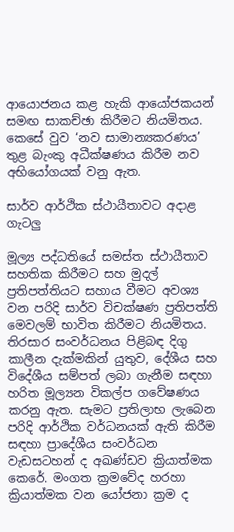ආයොජනය කළ හැකි ආයෝජකයන් සමඟ සාකච්ඡා කිරීමට නියමිතය. කෙසේ වුව ‘නව සාමාන්‍යකරණය’ තුළ බැංකු අධීක්ෂණය කිරීම නව අභියෝගයක් වනු ඇත.

සාර්ව ආර්ථික ස්ථායීතාවට අදාළ ගැටලු

මූල්‍ය පද්ධතියේ සමස්ත ස්ථායීතාව සහතික කිරීමට සහ මුදල් ප්‍රතිපත්තියට සහාය වීමට අවශ්‍ය වන පරිදි සාර්ව විචක්ෂණ ප්‍රතිපත්ති මෙවලම් භාවිත කිරීමට නියමිතය. තිරසාර සංවර්ධනය පිළිබඳ දිගු කාලීන දැක්මකින් යුතුව, දේශීය සහ විදේශීය සම්පත් ලබා ගැනීම සඳහා හරිත මූල්‍යන විකල්ප ගවේෂණය කරනු ඇත. සැමට ප්‍රතිලාභ ලැබෙන පරිදි ආර්ථික වර්ධනයක් ඇති කිරීම සඳහා ප්‍රාදේශීය සංවර්ධන වැඩසටහන් ද අඛණ්ඩව ක්‍රියාත්මක කෙරේ. මංගත ක්‍රමවේද හරහා ක්‍රියාත්මක වන යෝජනා ක්‍රම ද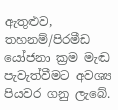ඇතුළුව, තහනම්/පිරමීඩ යෝජනා ක්‍රම මැඬ පැවැත්වීමට අවශ්‍ය පියවර ගනු ලැබේ.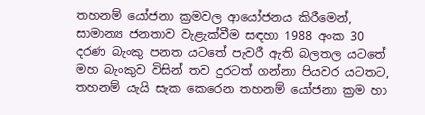තහනම් යෝජනා ක්‍රමවල ආයෝජනය කිරීමෙන්, සාමාන්‍ය ජනතාව වැළැක්වීම සඳහා 1988 අංක 30 දරණ බැංකු පනත යටතේ පැවරී ඇති බලතල යටතේ මහ බැංකුව විසින් තව දුරටත් ගන්නා පියවර යටතට, තහනම් යැයි සැක කෙරෙන තහනම් යෝජනා ක්‍රම හා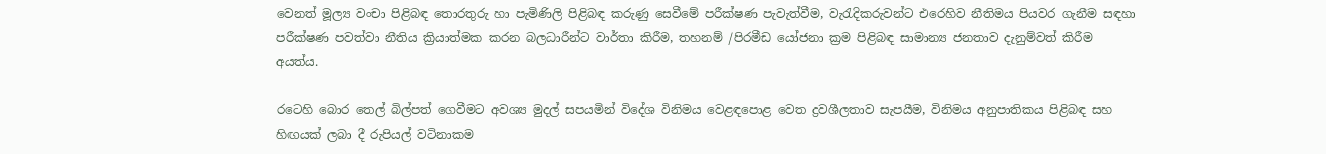වෙනත් මූල්‍ය වංචා පිළිබඳ තොරතුරු හා පැමිණිලි පිළිබඳ කරුණු සෙවීමේ පරීක්ෂණ පැවැත්වීම, වැරැදිකරුවන්ට එරෙහිව නීතිමය පියවර ගැනීම සඳහා පරීක්ෂණ පවත්වා නීතිය ක්‍රියාත්මක කරන බලධාරීන්ට වාර්තා කිරීම, තහනම් /පිරමීඩ යෝජනා ක්‍රම පිළිබඳ සාමාන්‍ය ජනතාව දැනුම්වත් කිරීම අයත්ය.

රටෙහි බොර තෙල් බිල්පත් ගෙවීමට අවශ්‍ය මුදල් සපයමින් විදේශ විනිමය වෙළඳපොළ වෙත ද්‍රවශීලතාව සැපයීම, විනිමය අනුපාතිකය පිළිබඳ සහ හිඟයක් ලබා දී රුපියල් වටිනාකම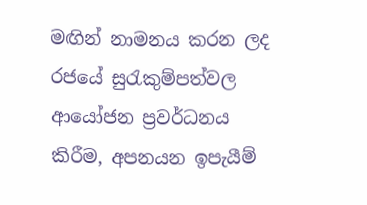මඟින් නාමනය කරන ලද රජයේ සුරැකුම්පත්වල ආයෝජන ප්‍රවර්ධනය කිරීම, අපනයන ඉපැයීම්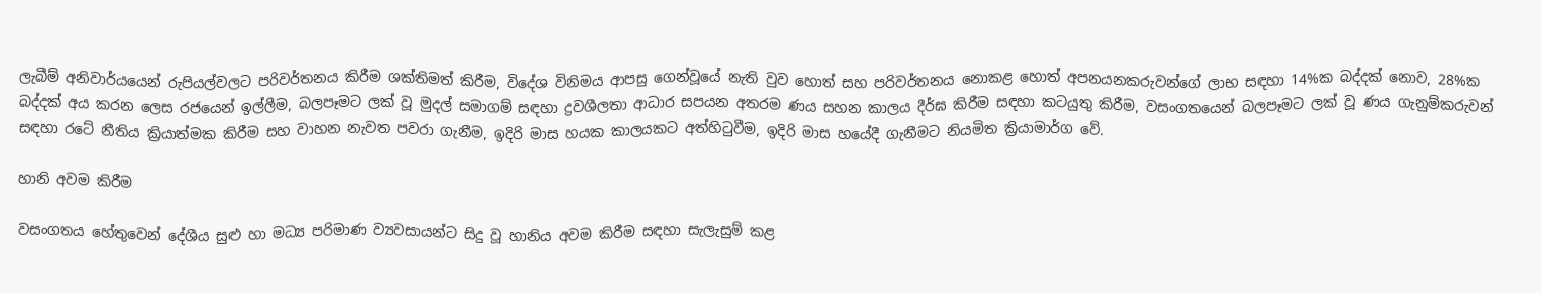ලැබීම් අනිවාර්යයෙන් රුපියල්වලට පරිවර්තනය කිරීම ශක්තිමත් කිරීම, විදේශ විනිමය ආපසු ගෙන්වූයේ නැති වුව හොත් සහ පරිවර්තනය නොකළ හොත් අපනයනකරුවන්ගේ ලාභ සඳහා 14%ක බද්දක් නොව, 28%ක බද්දක් අය කරන ලෙස රජයෙන් ඉල්ලීම, බලපෑමට ලක් වූ මුදල් සමාගම් සඳහා ද්‍රවශීලතා ආධාර සපයන අතරම ණය සහන කාලය දීර්ඝ කිරීම සඳහා කටයුතු කිරීම, වසංගතයෙන් බලපෑමට ලක් වූ ණය ගැනුම්කරුවන් සඳහා රටේ නීතිය ක්‍රියාත්මක කිරීම සහ වාහන නැවත පවරා ගැනීම, ඉදිරි මාස හයක කාලයකට අත්හිටුවීම, ඉදිරි මාස හයේදී ගැනීමට නියමිත ක්‍රියාමාර්ග වේ.

හානි අවම කිරීම

වසංගතය හේතුවෙන් දේශීය සුළු හා මධ්‍ය පරිමාණ ව්‍යවසායන්ට සිදු වූ හානිය අවම කිරීම සඳහා සැලැසුම් කළ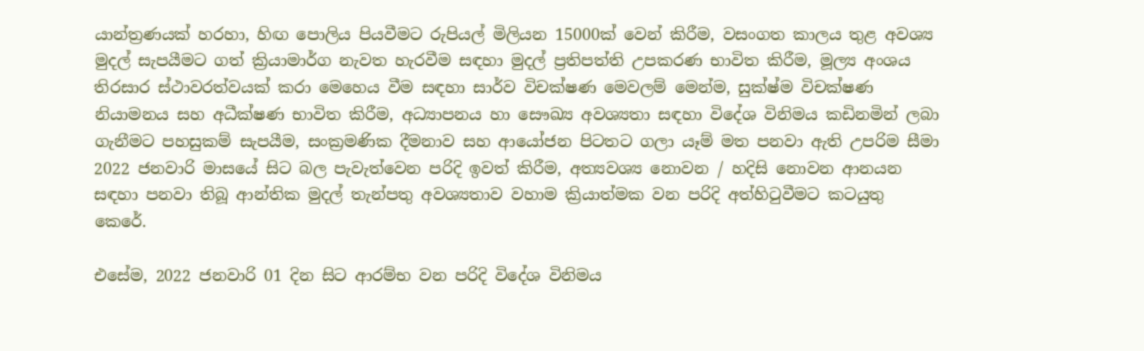යාන්ත්‍රණයක් හරහා, හිඟ පොලිය පියවීමට රුපියල් මිලියන 15000ක් වෙන් කිරීම, වසංගත කාලය තුළ අවශ්‍ය මුදල් සැපයීමට ගත් ක්‍රියාමාර්ග නැවත හැරවීම සඳහා මුදල් ප්‍රතිපත්ති උපකරණ භාවිත කිරීම, මූල්‍ය අංශය තිරසාර ස්ථාවරත්වයක් කරා මෙහෙය වීම සඳහා සාර්ව විචක්ෂණ මෙවලම් මෙන්ම, සුක්ෂ්ම විචක්ෂණ නියාමනය සහ අධීක්ෂණ භාවිත කිරීම, අධ්‍යාපනය හා සෞඛ්‍ය අවශ්‍යතා සඳහා විදේශ විනිමය කඩිනමින් ලබා ගැනීමට පහසුකම් සැපයීම, සංක්‍රමණික දීමනාව සහ ආයෝජන පිටතට ගලා යෑම් මත පනවා ඇති උපරිම සීමා 2022 ජනවාරි මාසයේ සිට බල පැවැත්වෙන පරිදි ඉවත් කිරීම, අත්‍යවශ්‍ය නොවන / හදිසි නොවන ආනයන සඳහා පනවා තිබූ ආන්තික මුදල් තැන්පතු අවශ්‍යතාව වහාම ක්‍රියාත්මක වන පරිදි අත්හිටුවීමට කටයුතු කෙරේ.

එසේම, 2022 ජනවාරි 01 දින සිට ආරම්භ වන පරිදි විදේශ විනිමය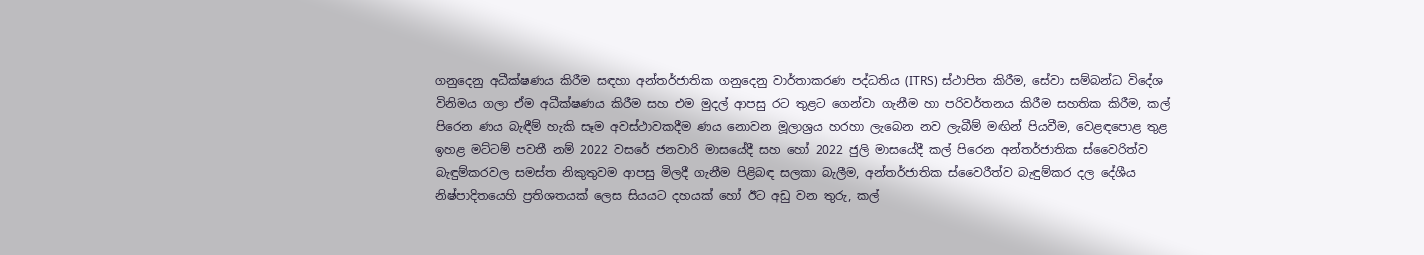ගනුදෙනු අධීක්ෂණය කිරීම සඳහා අන්තර්ජාතික ගනුදෙනු වාර්තාකරණ පද්ධතිය (ITRS) ස්ථාපිත කිරීම, සේවා සම්බන්ධ විදේශ විනිමය ගලා ඒම අධීක්ෂණය කිරීම සහ එම මුදල් ආපසු රට තුළට ගෙන්වා ගැනීම හා පරිවර්තනය කිරීම සහතික කිරීම, කල් පිරෙන ණය බැඳීම් හැකි සෑම අවස්ථාවකදීම ණය නොවන මූලාශ්‍රය හරහා ලැබෙන නව ලැබීම් මඟින් පියවීම, වෙළඳපොළ තුළ ඉහළ මට්ටම් පවතී නම් 2022 වසරේ ජනවාරි මාසයේදී සහ හෝ 2022 ජුලි මාසයේදී කල් පිරෙන අන්තර්ජාතික ස්වෛරිත්ව බැඳුම්කරවල සමස්ත නිකුතුවම ආපසු මිලදී ගැනීම පිළිබඳ සලකා බැලීම, අන්තර්ජාතික ස්වෛරීත්ව බැඳුම්කර දල දේශීය නිෂ්පාදිතයෙහි ප්‍රතිශතයක් ලෙස සියයට දහයක් හෝ ඊට අඩු වන තුරු, කල්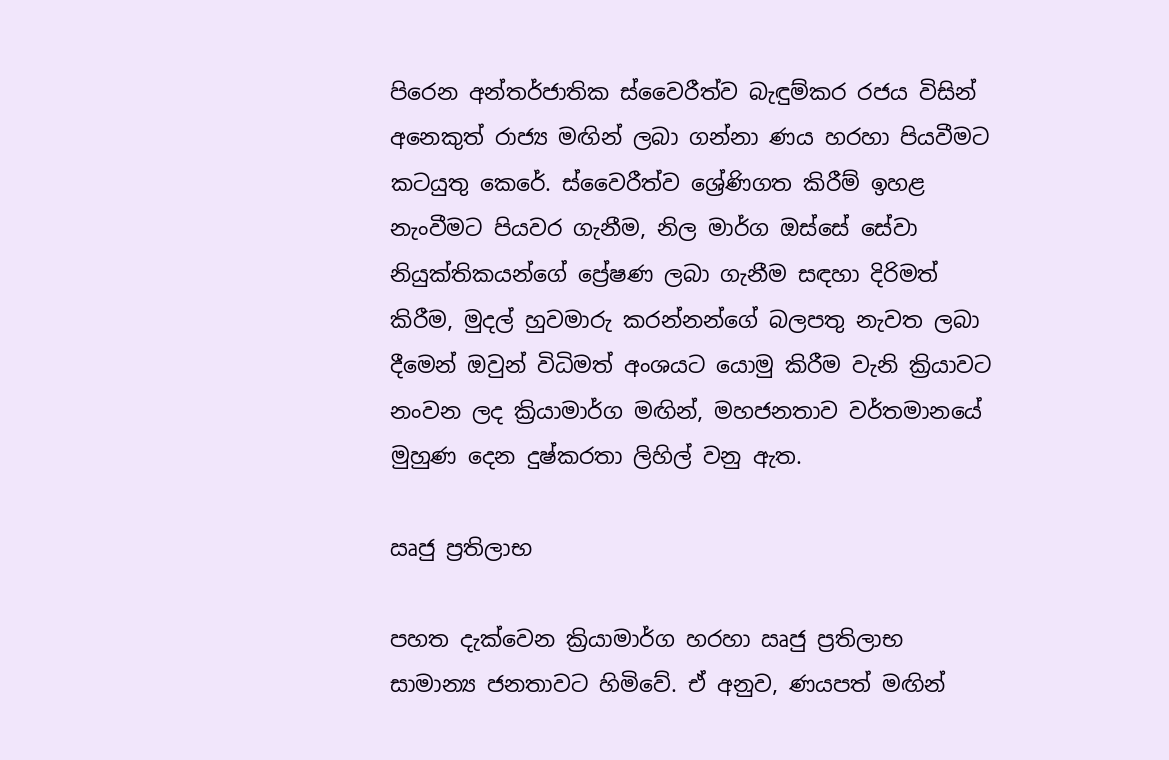පිරෙන අන්තර්ජාතික ස්වෛරීත්ව බැඳුම්කර රජය විසින් අනෙකුත් රාජ්‍ය මඟින් ලබා ගන්නා ණය හරහා පියවීමට කටයුතු කෙරේ. ස්වෛරීත්ව ශ්‍රේණිගත කිරීම් ඉහළ නැංවීමට පියවර ගැනීම, නිල මාර්ග ඔස්සේ සේවා නියුක්තිකයන්ගේ ප්‍රේෂණ ලබා ගැනීම සඳහා දිරිමත් කිරීම, මුදල් හුවමාරු කරන්නන්ගේ බලපතු නැවත ලබා දීමෙන් ඔවුන් විධිමත් අංශයට යොමු කිරීම වැනි ක්‍රියාවට නංවන ලද ක්‍රියාමාර්ග මඟින්, මහජනතාව වර්තමානයේ මුහුණ දෙන දුෂ්කරතා ලිහිල් වනු ඇත.

ඍජු ප්‍රතිලාභ

පහත දැක්වෙන ක්‍රියාමාර්ග හරහා ඍජු ප්‍රතිලාභ සාමාන්‍ය ජනතාවට හිමිවේ. ඒ අනුව, ණයපත් මඟින්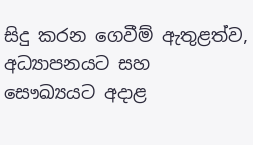සිදු කරන ගෙවීම් ඇතුළත්ව, අධ්‍යාපනයට සහ සෞඛ්‍යයට අදාළ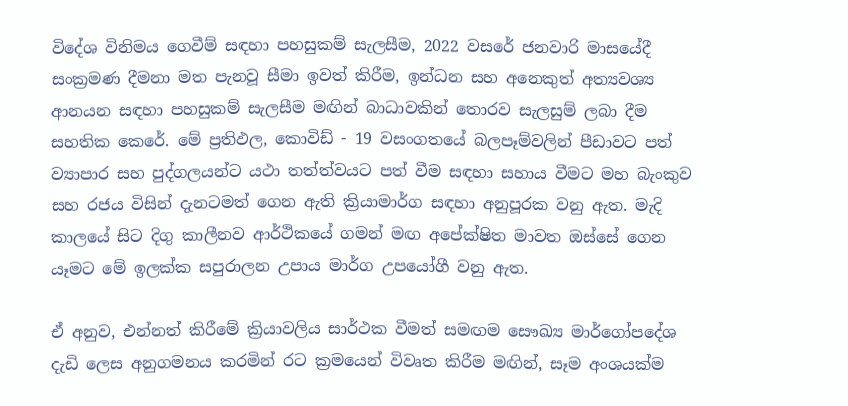විදේශ විනිමය ගෙවීම් සඳහා පහසුකම් සැලසීම, 2022 වසරේ ජනවාරි මාසයේදී සංක්‍රමණ දීමනා මත පැනවූ සීමා ඉවත් කිරීම, ඉන්ධන සහ අනෙකුත් අත්‍යවශ්‍ය ආනයන සඳහා පහසුකම් සැලසීම මඟින් බාධාවකින් තොරව සැලසුම් ලබා දීම සහතික කෙරේ. මේ ප්‍රතිඵල, කොවිඩ් - 19 වසංගතයේ බලපෑම්වලින් පීඩාවට පත් ව්‍යාපාර සහ පුද්ගලයන්ට යථා තත්ත්වයට පත් වීම සඳහා සහාය වීමට මහ බැංකුව සහ රජය විසින් දැනටමත් ගෙන ඇති ක්‍රියාමාර්ග සඳහා අනුපූරක වනු ඇත. මැදි කාලයේ සිට දිගු කාලීනව ආර්ථිකයේ ගමන් මඟ අපේක්ෂිත මාවත ඔස්සේ ගෙන යෑමට මේ ඉලක්ක සපුරාලන උපාය මාර්ග උපයෝගී වනු ඇත.

ඒ අනුව, එන්නත් කිරීමේ ක්‍රියාවලිය සාර්ථක වීමත් සමඟම සෞඛ්‍ය මාර්ගෝපදේශ දැඩි ලෙස අනුගමනය කරමින් රට ක්‍රමයෙන් විවෘත කිරීම මඟින්, සෑම අංශයක්ම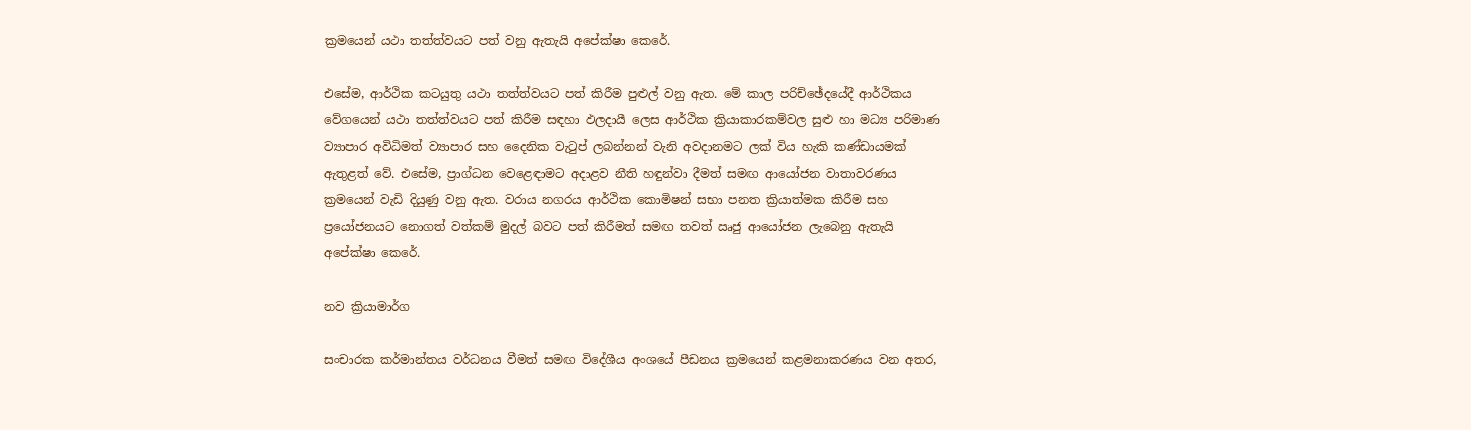ක්‍රමයෙන් යථා තත්ත්වයට පත් වනු ඇතැයි අපේක්ෂා කෙරේ.

එසේම, ආර්ථික කටයුතු යථා තත්ත්වයට පත් කිරීම පුළුල් වනු ඇත. මේ කාල පරිච්ඡේදයේදී ආර්ථිකය වේගයෙන් යථා තත්ත්වයට පත් කිරීම සඳහා ඵලදායී ලෙස ආර්ථික ක්‍රියාකාරකම්වල සුළු හා මධ්‍ය පරිමාණ ව්‍යාපාර අවිධිමත් ව්‍යාපාර සහ දෛනික වැටුප් ලබන්නන් වැනි අවදානමට ලක් විය හැකි කණ්ඩායමක් ඇතුළත් වේ. එසේම, ප්‍රාග්ධන වෙළෙඳාමට අදාළව නීති හඳුන්වා දීමත් සමඟ ආයෝජන වාතාවරණය ක්‍රමයෙන් වැඩි දියුණු වනු ඇත. වරාය නගරය ආර්ථික කොමිෂන් සභා පනත ක්‍රියාත්මක කිරීම සහ ප්‍රයෝජනයට නොගත් වත්කම් මුදල් බවට පත් කිරීමත් සමඟ තවත් ඍජු ආයෝජන ලැබෙනු ඇතැයි අපේක්ෂා කෙරේ.

නව ක්‍රියාමාර්ග

සංචාරක කර්මාන්තය වර්ධනය වීමත් සමඟ විදේශීය අංශයේ පීඩනය ක්‍රමයෙන් කළමනාකරණය වන අතර,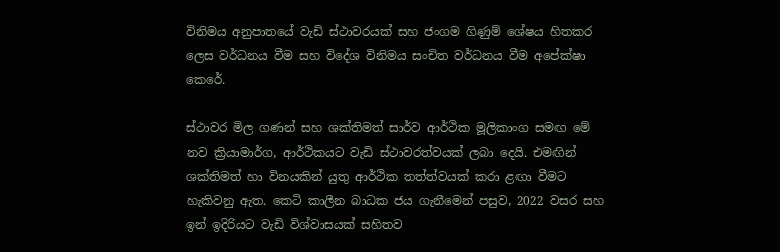විනිමය අනුපාතයේ වැඩි ස්ථාවරයක් සහ ජංගම ගිණුම් ශේෂය හිතකර ලෙස වර්ධනය වීම සහ විදේශ විනිමය සංචිත වර්ධනය වීම අපේක්ෂා කෙරේ.

ස්ථාවර මිල ගණන් සහ ශක්තිමත් සාර්ව ආර්ථික මූලිකාංග සමඟ මේ නව ක්‍රියාමාර්ග, ආර්ථිකයට වැඩි ස්ථාවරත්වයක් ලබා දෙයි. එමඟින් ශක්තිමත් හා විනයකින් යුතු ආර්ථික තත්ත්වයක් කරා ළඟා වීමට හැකිවනු ඇත. කෙටි කාලීන බාධක ජය ගැනීමෙන් පසුව, 2022 වසර සහ ඉන් ඉදිරියට වැඩි විශ්වාසයක් සහිතව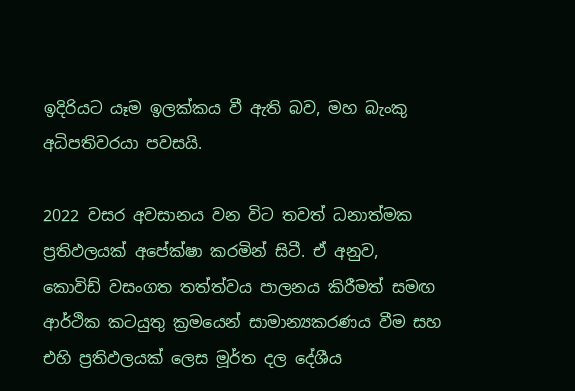ඉදිරියට යෑම ඉලක්කය වී ඇති බව, මහ බැංකු අධිපතිවරයා පවසයි.

2022 වසර අවසානය වන විට තවත් ධනාත්මක ප්‍රතිඵලයක් අපේක්ෂා කරමින් සිටී. ඒ අනුව, කොවිඩ් වසංගත තත්ත්වය පාලනය කිරීමත් සමඟ ආර්ථික කටයුතු ක්‍රමයෙන් සාමාන්‍යකරණය වීම සහ එහි ප්‍රතිඵලයක් ලෙස මූර්ත දල දේශීය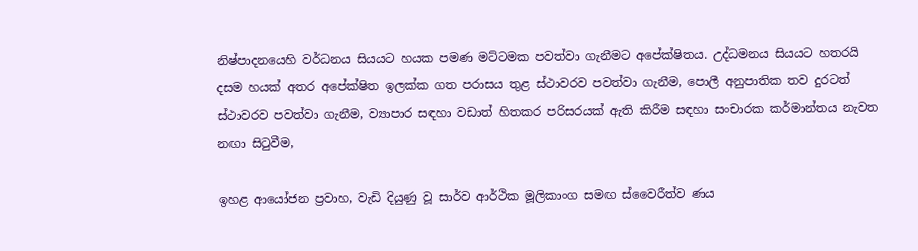නිෂ්පාදනයෙහි වර්ධනය සියයට හයක පමණ මට්ටමක පවත්වා ගැනීමට අපේක්ෂිතය. උද්ධමනය සියයට හතරයි දසම හයක් අතර අපේක්ෂිත ඉලක්ක ගත පරාසය තුළ ස්ථාවරව පවත්වා ගැනීම, පොලී අනුපාතික තව දුරටත් ස්ථාවරව පවත්වා ගැනීම, ව්‍යාපාර සඳහා වඩාත් හිතකර පරිසරයක් ඇති කිරීම සඳහා සංචාරක කර්මාන්තය නැවත නඟා සිටුවීම,

ඉහළ ආයෝජන ප්‍රවාහ, වැඩි දියුණු වූ සාර්ව ආර්ථික මූලිකාංග සමඟ ස්වෛරීත්ව ණය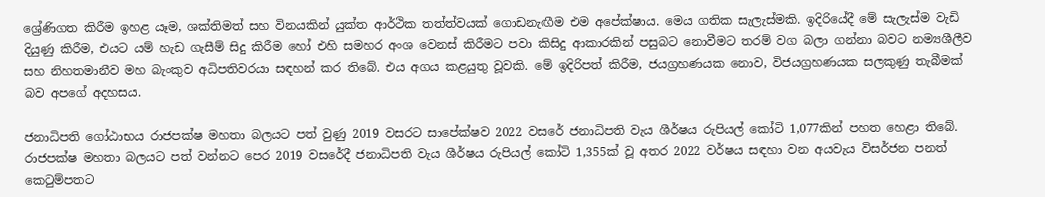ශ්‍රේණිගත කිරීම ඉහළ යෑම, ශක්තිමත් සහ විනයකින් යුක්ත ආර්ථික තත්ත්වයක් ගොඩනැඟීම එම අපේක්ෂාය. මෙය ගතික සැලැස්මකි. ඉදිරියේදී මේ සැලැස්ම වැඩි දියුණු කිරීම, එයට යම් හැඩ ගැසීම් සිදු කිරීම හෝ එහි සමහර අංශ වෙනස් කිරීමට පවා කිසිදු ආකාරකින් පසුබට නොවීමට තරම් වග බලා ගන්නා බවට නම්‍යශීලීව සහ නිහතමානීව මහ බැංකුව අධිපතිවරයා සඳහන් කර තිබේ. එය අගය කළයුතු වූවකි. මේ ඉදිරිපත් කිරීම, ජයග්‍රහණයක නොව, විජයග්‍රහණයක සලකුණු තැබීමක් බව අපගේ අදහසය.

ජනාධිපති ගෝඨාභය රාජපක්ෂ මහතා බලයට පත් වුණු 2019 වසරට සාපේක්ෂව 2022 වසරේ ජනාධිපති වැය ශීර්ෂය රුපියල් කෝටි 1,077කින් පහත හෙළා තිබේ. රාජපක්ෂ මහතා බලයට පත් වන්නට පෙර 2019 වසරේදී ජනාධිපති වැය ශීර්ෂය රුපියල් කෝටි 1,355ක් වූ අතර 2022 වර්ෂය සඳහා වන අයවැය විසර්ජන පනත් කෙටුම්පතට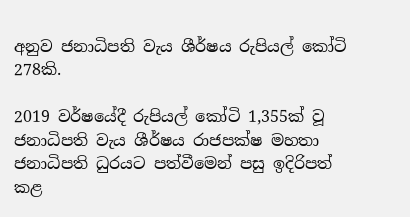අනුව ජනාධිපති වැය ශීර්ෂය රුපියල් කෝටි 278කි.

2019 වර්ෂයේදී රුපියල් කෝටි 1,355ක් වූ ජනාධිපති වැය ශීර්ෂය රාජපක්ෂ මහතා ජනාධිපති ධුරයට පත්වීමෙන් පසු ඉදිරිපත් කළ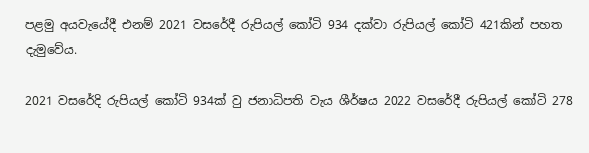පළමු අයවැයේදී එනම් 2021 වසරේදී රුපියල් කෝටි 934 දක්වා රුපියල් කෝටි 421කින් පහත දැමුවේය.

2021 වසරේදි රුපියල් කෝටි 934ක් වු ජනාධිපති වැය ශීර්ෂය 2022 වසරේදී රුපියල් කෝටි 278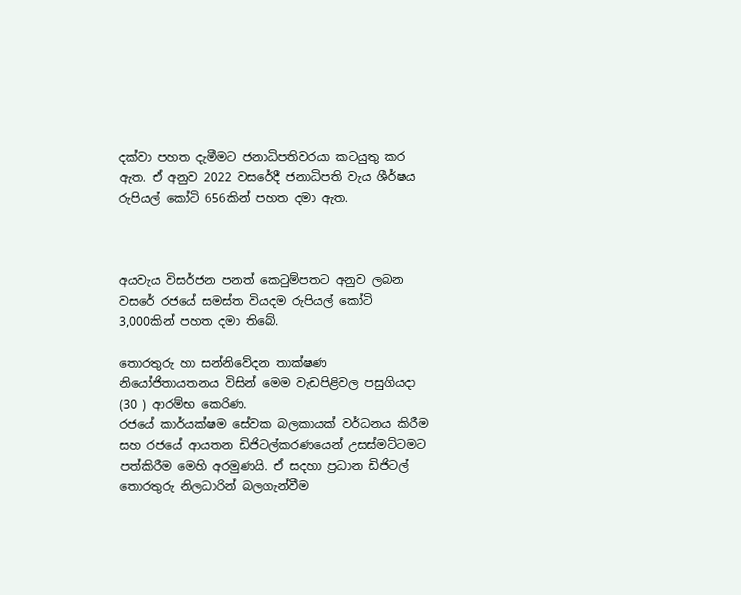දක්වා පහත දැමීමට ජනාධිපතිවරයා කටයුතු කර ඇත. ඒ අනුව 2022 වසරේදී ජනාධිපති වැය ශීර්ෂය රුපියල් කෝටි 656කින් පහත දමා ඇත.



අයවැය විසර්ජන පනත් කෙටුම්පතට අනුව ලබන වසරේ රජයේ සමස්ත වියදම රුපියල් කෝටි 3,000කින් පහත දමා තිබේ.

තොරතුරු හා සන්නිවේදන තාක්ෂණ නියෝජිතායතනය විසින් මෙම වැඩපිළිවල පසුගියදා (30 ) ආරම්භ කෙරිණ.
රජයේ කාර්යක්ෂම සේවක බලකායක් වර්ධනය කිරීම සහ රජයේ ආයතන ඩිජිටල්කරණයෙන් උසස්මට්ටමට  පත්කිරීම මෙහි අරමුණයි. ඒ සදහා ප්‍රධාන ඩිජිටල් තොරතුරු නිලධාරින් බලගැන්වීම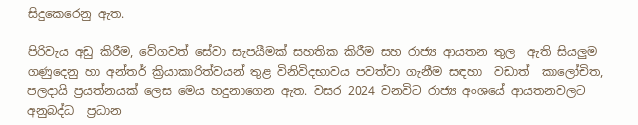සිදුකෙරෙනු ඇත.

පිරිවැය අඩු කිරීම, වේගවත් සේවා සැපයීමක් සහතික කිරීම සහ රාජ්‍ය ආයතන තුල  ඇති සියලුම ගණුදෙනු හා අන්තර් ක්‍රියාකාරිත්වයන් තුළ විනිවිදභාවය පවත්වා ගැනීම සඳහා  වඩාත්  කාලෝචිත, පලදායි ප්‍රයත්නයක් ලෙස මෙය හදුනාගෙන ඇත. වසර 2024 වනවිට රාජ්‍ය අංශයේ ආයතනවලට අනුබද්ධ  ප්‍රධාන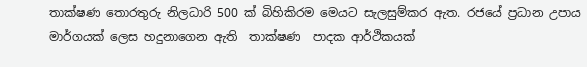තාක්ෂණ තොරතුරු නිලධාරි 500 ක් බිහිකිරම මෙයට සැලසුම්කර ඇත. රජයේ ප්‍රධාන උපාය මාර්ගයක් ලෙස හදුනාගෙන ඇති  තාක්ෂණ  පාදක ආර්ථිකයක්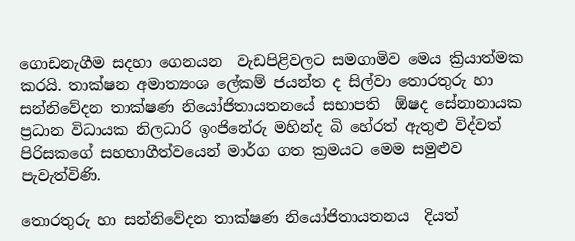ගොඩනැගීම සදහා ගෙනයන  වැඩපිළිවලට සමගාමිව මෙය ක්‍රියාත්මක කරයි. තාක්ෂන අමාත්‍යංශ ලේකම් ජයන්ත ද සිල්වා තොරතුරු හා සන්නිවේදන තාක්ෂණ නියෝජිතායතනයේ සභාපති  ඕෂද සේනානායක ප්‍රධාන විධායක නිලධාරි ඉංජිනේරු මහින්ද බි හේරත් ඇතුළු විද්වත් පිරිසකගේ සහභාගීත්වයෙන් මාර්ග ගත ක්‍රමයට මෙම සමුළුව පැවැත්විණි.

තොරතුරු හා සන්නිවේදන තාක්ෂණ නියෝජිතායතනය  දියත්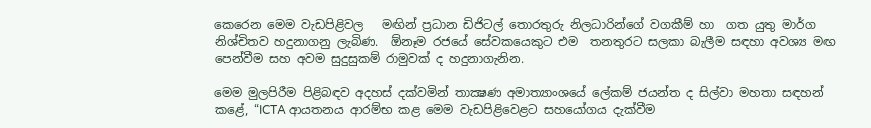කෙරෙන මෙම වැඩපිළිවල   මඟින් ප්‍රධාන ඩිජිටල් තොරතුරු නිලධාරින්ගේ වගකීම් හා  ගත යුතු මාර්ග නිශ්චිතව හදුනාගනු ලැබිණ.  ඕනෑම රජයේ සේවකයෙකුට එම  තනතුරට සලකා බැලීම සඳහා අවශ්‍ය මඟ පෙන්වීම සහ අවම සුදුසුකම් රාමුවක් ද හදුනාගැනින.

මෙම මුලපිරීම පිළිබඳව අදහස් දක්වමින් තාක්‍ෂණ අමාත්‍යාංශයේ ලේකම් ජයන්ත ද සිල්වා මහතා සඳහන් කළේ, “ICTA ආයතනය ආරම්භ කළ මෙම වැඩපිළිවෙළට සහයෝගය දැක්වීම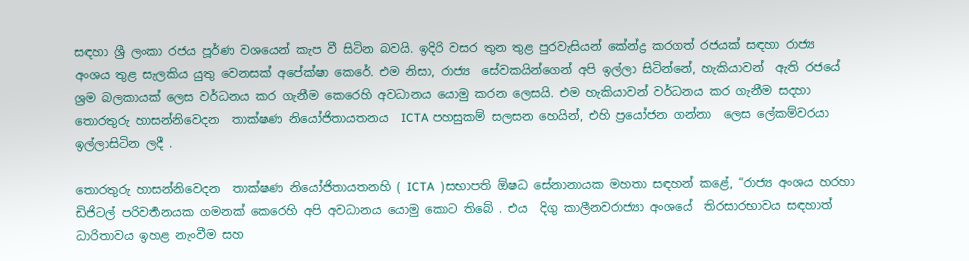සඳහා ශ්‍රී ලංකා රජය පූර්ණ වශයෙන් කැප වී සිටින බවයි. ඉදිරි වසර තුන තුළ පුරවැසියන් කේන්ද්‍ර කරගත් රජයක් සඳහා රාජ්‍ය  අංශය තුළ සැලකිය යුතු වෙනසක් අපේක්ෂා කෙරේ. එම නිසා, රාජ්‍ය  සේවකයින්ගෙන් අපි ඉල්ලා සිටින්නේ, හැකියාවන්  ඇති රජයේ ශ්‍රම බලකායක් ලෙස වර්ධනය කර ගැනීම කෙරෙහි අවධානය යොමු කරන ලෙසයි. එම හැකියාවන් වර්ධනය කර ගැනීම සදහා තොරතුරු හාසන්නිවෙදන  තාක්ෂණ නියෝජිතායතනය  ICTA පහසුකම් සලසන හෙයින්, එහි ප්‍රයෝජන ගන්නා  ලෙස ලේකම්වරයා ඉල්ලාසිටින ලදී .

තොරතුරු හාසන්නිවෙදන  තාක්ෂණ නියෝජිතායතනහි ( ICTA  )සභාපති ඕෂධ සේනානායක මහතා සඳහන් කළේ, “රාජ්‍ය අංශය හරහා ඩිජිටල් පරිවර්‍තනයක ගමනක් කෙරෙහි අපි අවධානය යොමු කොට තිබේ . එය  දිගු කාලීනවරාජ්‍යා අංශයේ  තිරසාරභාවය සඳහාත්  ධාරිතාවය ඉහළ නැංවීම සහ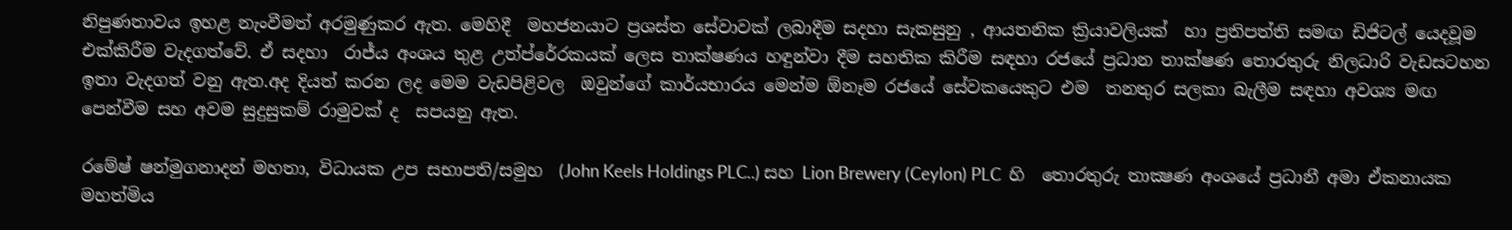නිපුණතාවය ඉහළ නැංවීමත් අරමුණුකර ඇත. මෙහිදී  මහජනයාට ප්‍රශස්ත සේවාවක් ලබාදීම සදහා සැකසුනු , ආයතනික ක්‍රියාවලියක්  හා ප්‍රතිපත්ති සමඟ ඩිජිටල් යෙදවූම  එක්කිරීම වැදගත්වේ. ඒ සදහා  රාජ්ය අංශය තුළ උත්ප්රේරකයක් ලෙස තාක්ෂණය හඳුන්වා දීම සහතික කිරීම සඳහා රජයේ ප්‍රධාන තාක්ෂණ තොරතුරු නිලධාරි වැඩසටහන ඉතා වැදගත් වනු ඇත.අද දියත් කරන ලද මෙම වැඩපිළිවල  ඔවුන්ගේ කාර්යභාරය මෙන්ම ඕනෑම රජයේ සේවකයෙකුට එම  තනතුර සලකා බැලීම සඳහා අවශ්‍ය මඟ පෙන්වීම සහ අවම සුදුසුකම් රාමුවක් ද  සපයනු ඇත.

රමේෂ් ෂන්මුගනාදන් මහතා, විධායක උප සභාපති/සමුහ  (John Keels Holdings PLC..) සහ Lion Brewery (Ceylon) PLC  හි  තොරතුරු තාක්‍ෂණ අංශයේ ප්‍රධානී අමා ඒකනායක මහත්මිය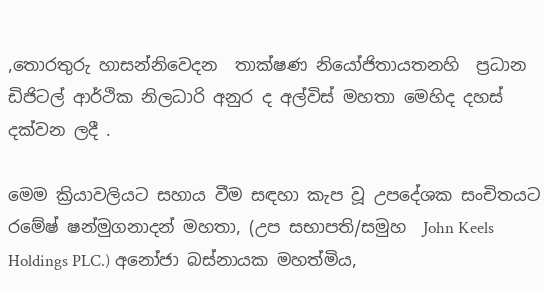,තොරතුරු හාසන්නිවෙදන  තාක්ෂණ නියෝජිතායතනහි  ප්‍රධාන ඩිජිටල් ආර්ථික නිලධාරි අනුර ද අල්විස් මහතා මෙහිද දහස් දක්වන ලදී .

මෙම ක්‍රියාවලියට සහාය වීම සඳහා කැප වූ උපදේශක සංචිතයට   රමේෂ් ෂන්මුගනාදන් මහතා, (උප සභාපති/සමුහ  John Keels Holdings PLC.) අනෝජා බස්නායක මහත්මිය,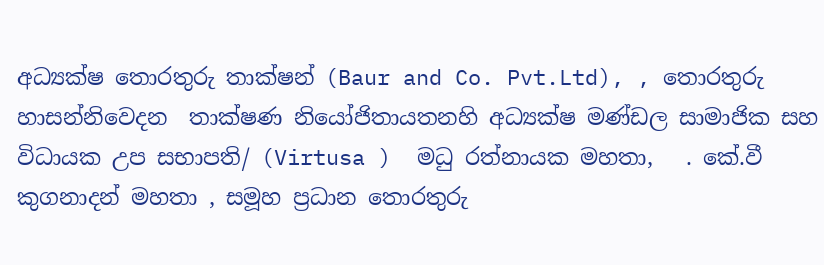අධ්‍යක්ෂ තොරතුරු තාක්ෂන් (Baur and Co. Pvt.Ltd), , තොරතුරු හාසන්නිවෙදන  තාක්ෂණ නියෝජිතායතනහි අධ්‍යක්ෂ මණ්ඩල සාමාජික සහ  විධායක උප සභාපති/ (Virtusa )  මධු රත්නායක මහතා,   . කේ.වී කුගනාදන් මහතා , සමූහ ප්‍රධාන තොරතුරු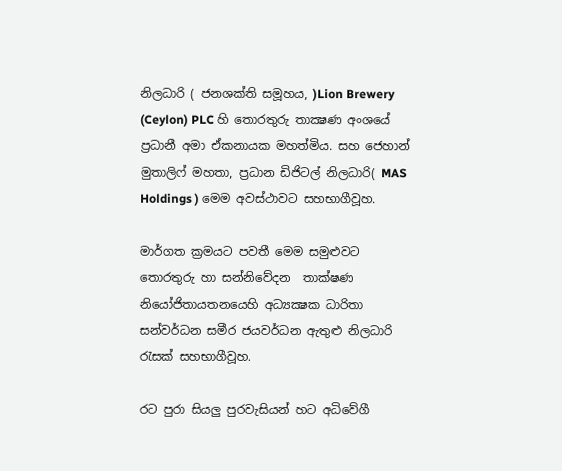නිලධාරි ( ජනශක්ති සමූහය, )Lion Brewery (Ceylon) PLC හි තොරතුරු තාක්‍ෂණ අංශයේ ප්‍රධානී අමා ඒකනායක මහත්මිය. සහ ජෙහාන් මුතාලිෆ් මහතා, ප්‍රධාන ඩිජිටල් නිලධාරි( MAS Holdings ) මෙම අවස්ථාවට සහභාගීවූහ.

මාර්ගත ක්‍රමයට පවතී මෙම සමුළුවට තොරතුරු හා සන්නිවේදන  තාක්ෂණ නියෝජිතායතනයෙහි අධ්‍යක්‍ෂක ධාරිතා සන්වර්ධන සමීර ජයවර්ධන ඇතුළු නිලධාරි රැසක් සහභාගීවූහ.

රට පුරා සියලු පුරවැසියන් හට අධිවේගී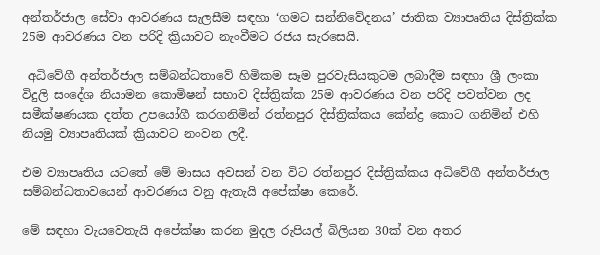අන්තර්ජාල සේවා ආවරණය සැලසීම සඳහා ‘ගමට සන්නිවේදනය’ ජාතික ව්‍යාපෘතිය දිස්ත්‍රික්ක 25ම ආවරණය වන පරිදි ක්‍රියාවට නැංවීමට රජය සැරසෙයි.

 අධිවේගී අන්තර්ජාල සම්බන්ධතාවේ හිමිකම සෑම පුරවැසියකුටම ලබාදීම සඳහා ශ්‍රී ලංකා විදුලි සංදේශ නියාමන කොමිෂන් සභාව දිස්ත්‍රික්ක 25ම ආවරණය වන පරිදි පවත්වන ලද සමීක්ෂණයක දත්ත උපයෝගී කරගනිමින් රත්නපුර දිස්ත්‍රික්කය කේන්ද්‍ර කොට ගනිමින් එහි නියමු ව්‍යාපෘතියක් ක්‍රියාවට නංවන ලදී.

එම ව්‍යාපෘතිය යටතේ මේ මාසය අවසන් වන විට රත්නපුර දිස්ත්‍රික්කය අධිවේගී අන්තර්ජාල සම්බන්ධතාවයෙන් ආවරණය වනු ඇතැයි අපේක්ෂා කෙරේ.

මේ සඳහා වැයවෙතැයි අපේක්ෂා කරන මුදල රුපියල් බිලියන 30ක් වන අතර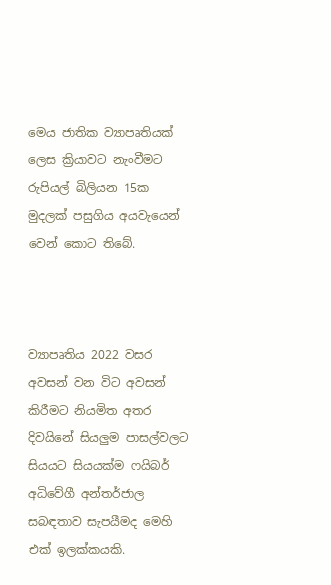මෙය ජාතික ව්‍යාපෘතියක් ලෙස ක්‍රියාවට නැංවීමට රුපියල් බිලියන 15ක මුදලක් පසුගිය අයවැයෙන් වෙන් කොට තිබේ.



ව්‍යාපෘතිය 2022 වසර අවසන් වන විට අවසන් කිරීමට නියමිත අතර දිවයිනේ සියලුම පාසල්වලට සියයට සියයක්ම ෆයිබර් අධිවේගී අන්තර්ජාල සබඳතාව සැපයීමද මෙහි එක් ඉලක්කයකි.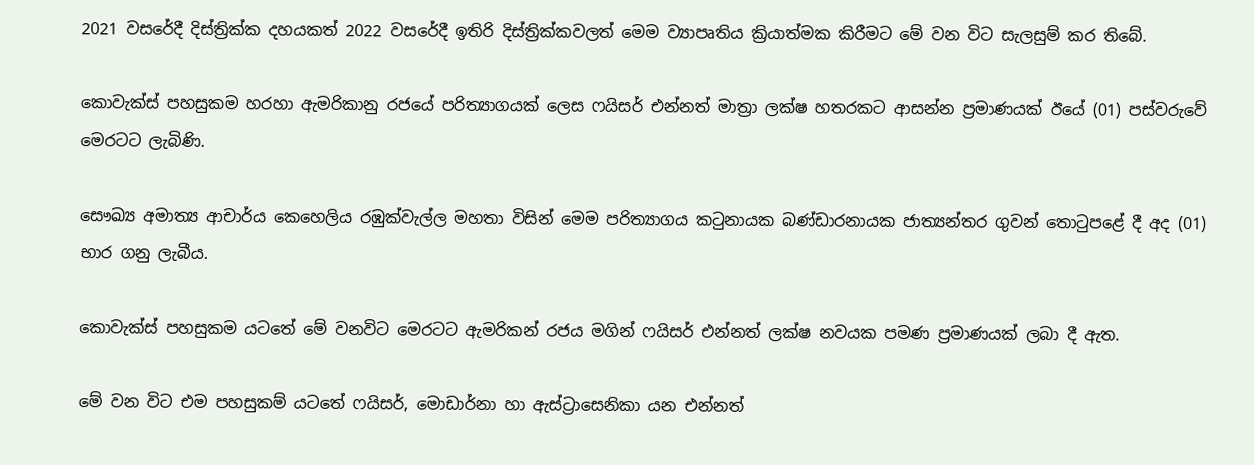2021 වසරේදී දිස්ත්‍රික්ක දහයකත් 2022 වසරේදී ඉතිරි දිස්ත්‍රික්කවලත් මෙම ව්‍යාපෘතිය ක්‍රියාත්මක කිරීමට මේ වන විට සැලසුම් කර තිබේ.

කොවැක්ස් පහසුකම හරහා ඇමරිකානු රජයේ පරිත්‍යාගයක් ලෙස ෆයිසර් එන්නත් මාත්‍රා ලක්ෂ හතරකට ආසන්න ප්‍රමාණයක් ඊයේ (01) පස්වරුවේ මෙරටට ලැබිණි.

සෞඛ්‍ය අමාත්‍ය ආචාර්ය කෙහෙලිය රඹුක්වැල්ල මහතා විසින් මෙම පරිත්‍යාගය කටුනායක බණ්ඩාරනායක ජාත්‍යන්තර ගුවන් තොටුපළේ දී අද (01) භාර ගනු ලැබීය.

කොවැක්ස් පහසුකම යටතේ මේ වනවිට මෙරටට ඇමරිකන් රජය මගින් ෆයිසර් එන්නත් ලක්ෂ නවයක පමණ ප්‍රමාණයක් ලබා දී ඇත.

මේ වන විට එම පහසුකම් යටතේ ෆයිසර්, මොඩාර්නා හා ඇස්ට්‍රාසෙනිකා යන එන්නත්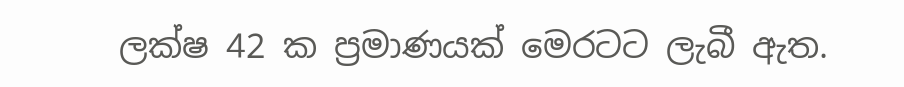ලක්ෂ 42 ක ප්‍රමාණයක් මෙරටට ලැබී ඇත.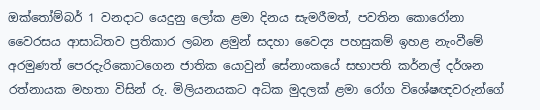ඔක්තෝම්බර් 1 වනදාට යෙදුනු ලෝක ළමා දිනය සැමරීමත්, පවතින කොරෝනා වෛරසය ආසාධිතව ප්‍රතිකාර ලබන ළමුන් සදහා වෛද්‍ය පහසුකම් ඉහළ නැංවීමේ  අරමුණත් පෙරදැරිකොටගෙන ජාතික යොවුන් සේනාංකයේ සභාපති කර්නල් දර්ශන රත්නායක මහතා විසින් රු. මිලියනයකට අධික මුදලක් ළමා රෝග විශේෂඥවරුන්ගේ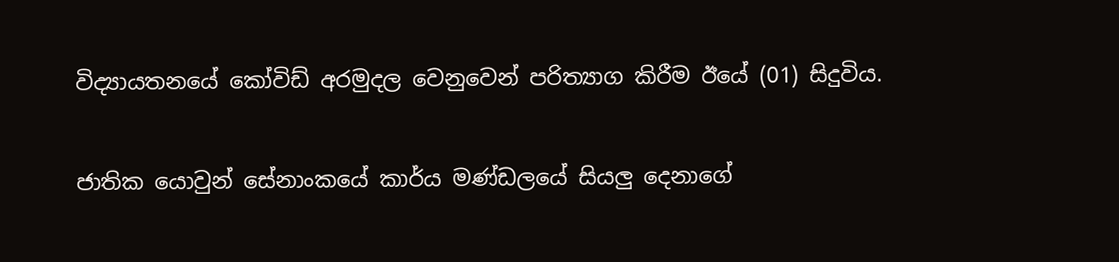විද්‍යායතනයේ කෝවිඩ් අරමුදල වෙනුවෙන් පරිත්‍යාග කිරීම ඊයේ (01) සිදුවිය.

ජාතික යොවුන් සේනාංකයේ කාර්ය මණ්ඩලයේ සියලු දෙනාගේ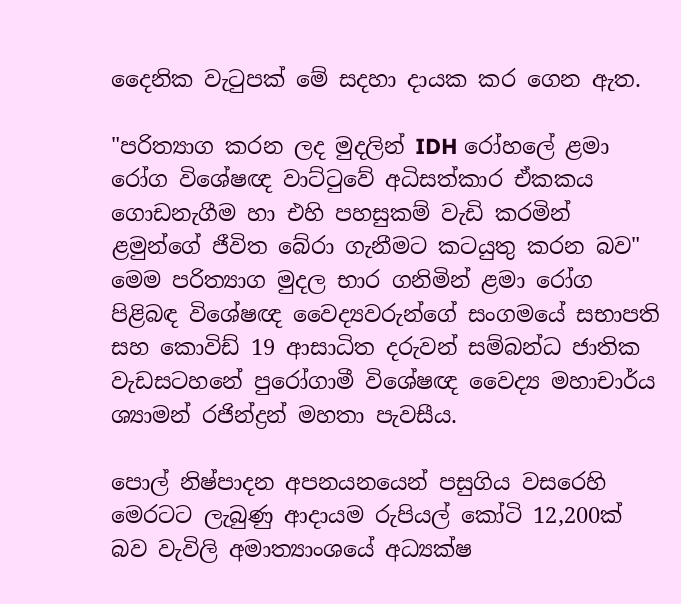දෛනික වැටුපක් මේ සදහා දායක කර ගෙන ඇත.

"පරිත්‍යාග කරන ලද මුදලින් IDH රෝහලේ ළමා රෝග විශේෂඥ වාට්ටුවේ අධිසත්කාර ඒකකය ගොඩනැගීම හා එහි පහසුකම් වැඩි කරමින් ළමුන්ගේ ජීවිත බේරා ගැනීමට කටයුතු කරන බව" මෙම පරිත්‍යාග මුදල භාර ගනිමින් ළමා රෝග පිළිබඳ විශේෂඥ වෛද්‍යවරුන්ගේ සංගමයේ සභාපති සහ කොවිඩ් 19 ආසාධිත දරුවන් සම්බන්ධ ජාතික වැඩසටහනේ පුරෝගාමී විශේෂඥ වෛද්‍ය මහාචාර්ය ශ්‍යාමන් රජින්ද්‍රන් මහතා පැවසීය.

පොල් නිෂ්පාදන අපනයනයෙන් පසුගිය වසරෙහි මෙරටට ලැබුණු ආදායම රුපියල් කෝටි 12,200ක් බව වැවිලි අමාත්‍යාංශයේ අධ්‍යක්ෂ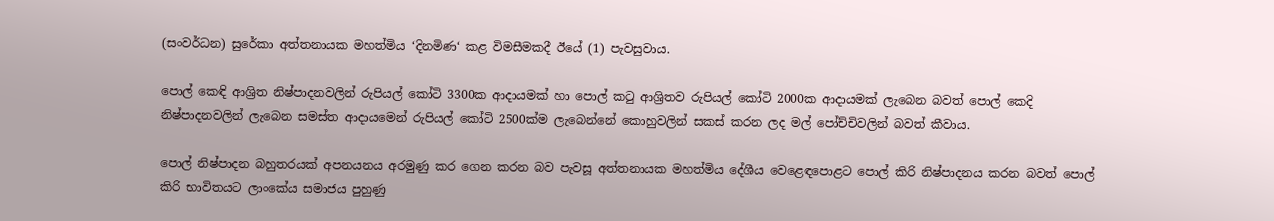(සංවර්ධන) සුරේකා අත්තනායක මහත්මිය ‘දිනමිණ‘ කළ විමසීමකදී ඊයේ (1) පැවසුවාය.

පොල් කෙඳි ආශ්‍රිත නිෂ්පාදනවලින් රුපියල් කෝටි 3300ක ආදායමක් හා පොල් කටු ආශ්‍රිතව රුපියල් කෝටි 2000ක ආදායමක් ලැබෙන බවත් පොල් කෙදි නිෂ්පාදනවලින් ලැබෙන සමස්ත ආදායමෙන් රුපියල් කෝටි 2500ක්ම ලැබෙන්නේ කොහුවලින් සකස් කරන ලද මල් පෝච්චිවලින් බවත් කීවාය.

පොල් නිෂ්පාදන බහුතරයක් අපනයනය අරමුණු කර ගෙන කරන බව පැවසූ අත්තනායක මහත්මිය දේශීය වෙළෙඳපොළට පොල් කිරි නිෂ්පාදනය කරන බවත් පොල් කිරි භාවිතයට ලාංකේය සමාජය පුහුණු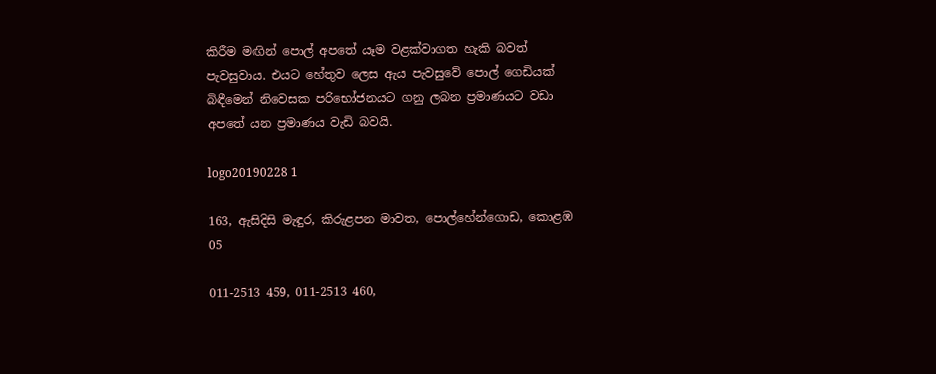කිරීම මඟින් පොල් අපතේ යෑම වළක්වාගත හැකි බවත් පැවසුවාය. එයට හේතුව ලෙස ඇය පැවසුවේ පොල් ගෙඩියක් බිඳීමෙන් නිවෙසක පරිභෝජනයට ගනු ලබන ප්‍රමාණයට වඩා අපතේ යන ප්‍රමාණය වැඩි බවයි.

logo20190228 1

163, ඇසිදිසි මැඳුර, කිරුළපන මාවත, පොල්හේන්ගොඩ, කොළඹ 05

011-2513 459, 011-2513 460,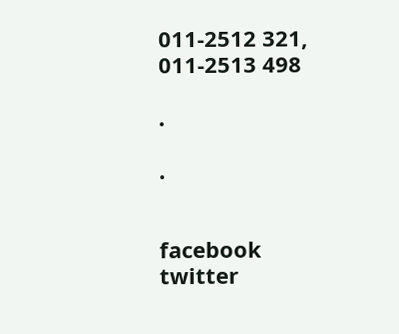011-2512 321, 011-2513 498

.

.


facebook
twitter